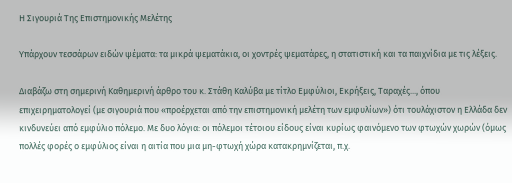Η Σιγουριά Της Επιστημονικής Μελέτης

Υπάρχουν τεσσάρων ειδών ψέματα: τα μικρά ψεματάκια, οι χοντρές ψεματάρες, η στατιστική και τα παιχνίδια με τις λέξεις.

Διαβάζω στη σημερινή Καθημερινή άρθρο του κ. Στάθη Καλύβα με τίτλο Εμφύλιοι, Εκρήξεις, Ταραχές..., όπου επιχειρηματολογεί (με σιγουριά που «προέρχεται από την επιστημονική μελέτη των εμφυλίων») ότι τουλάχιστον η Ελλάδα δεν κινδυνεύει από εμφύλιο πόλεμο. Με δυο λόγια: οι πόλεμοι τέτοιου είδους είναι κυρίως φαινόμενο των φτωχών χωρών (όμως πολλές φορές ο εμφύλιος είναι η αιτία που μια μη-φτωχή χώρα κατακρημνίζεται, π.χ.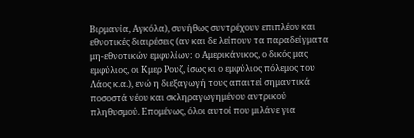Βιρμανία, Αγκόλα), συνήθως συντρέχουν επιπλέον και εθνοτικές διαιρέσεις (αν και δε λείπουν τα παραδείγματα μη-εθνοτικών εμφυλίων: ο Αμερικάνικος, ο δικός μας εμφύλιος, οι Κμερ Ρουζ, ίσως κι ο εμφύλιος πόλεμος του Λάος κ.α.), ενώ η διεξαγωγή τους απαιτεί σημαντικά ποσοστά νέου και σκληραγωγημένου αντρικού πληθυσμού. Επομένως, όλοι αυτοί που μιλάνε για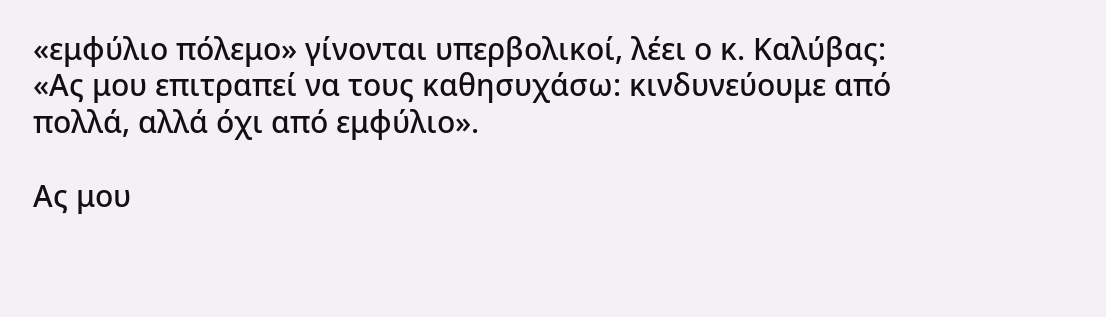«εμφύλιο πόλεμο» γίνονται υπερβολικοί, λέει ο κ. Καλύβας: «Ας μου επιτραπεί να τους καθησυχάσω: κινδυνεύουμε από πολλά, αλλά όχι από εμφύλιο».

Ας μου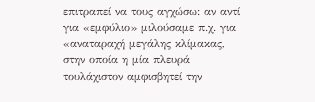επιτραπεί να τους αγχώσω: αν αντί για «εμφύλιο» μιλούσαμε π.χ. για «αναταραχή μεγάλης κλίμακας, στην οποία η μία πλευρά τουλάχιστον αμφισβητεί την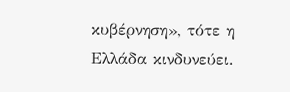κυβέρνηση», τότε η Ελλάδα κινδυνεύει.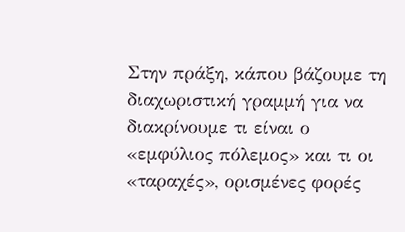Στην πράξη, κάπου βάζουμε τη διαχωριστική γραμμή για να διακρίνουμε τι είναι ο «εμφύλιος πόλεμος» και τι οι «ταραχές», ορισμένες φορές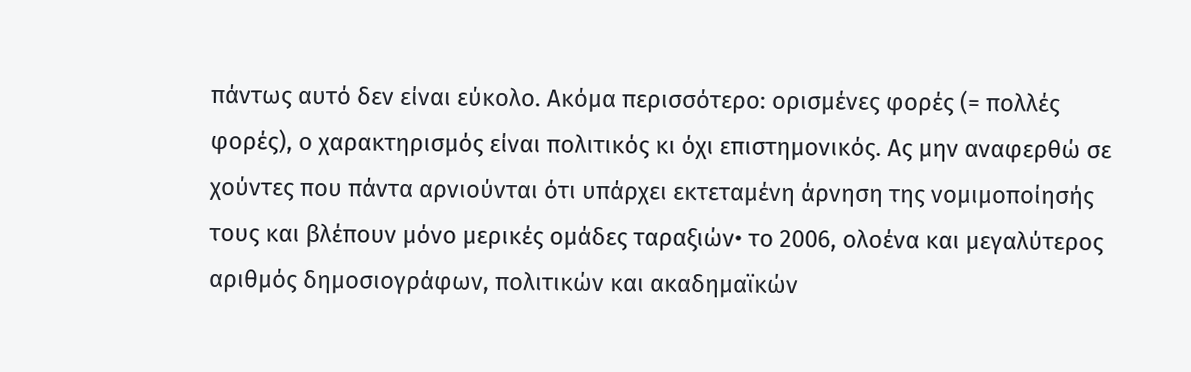πάντως αυτό δεν είναι εύκολο. Ακόμα περισσότερο: ορισμένες φορές (= πολλές φορές), ο χαρακτηρισμός είναι πολιτικός κι όχι επιστημονικός. Ας μην αναφερθώ σε χούντες που πάντα αρνιούνται ότι υπάρχει εκτεταμένη άρνηση της νομιμοποίησής τους και βλέπουν μόνο μερικές ομάδες ταραξιών• το 2006, ολοένα και μεγαλύτερος αριθμός δημοσιογράφων, πολιτικών και ακαδημαϊκών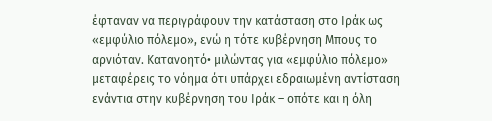έφταναν να περιγράφουν την κατάσταση στο Ιράκ ως «εμφύλιο πόλεμο», ενώ η τότε κυβέρνηση Μπους το αρνιόταν. Κατανοητό• μιλώντας για «εμφύλιο πόλεμο» μεταφέρεις το νόημα ότι υπάρχει εδραιωμένη αντίσταση ενάντια στην κυβέρνηση του Ιράκ – οπότε και η όλη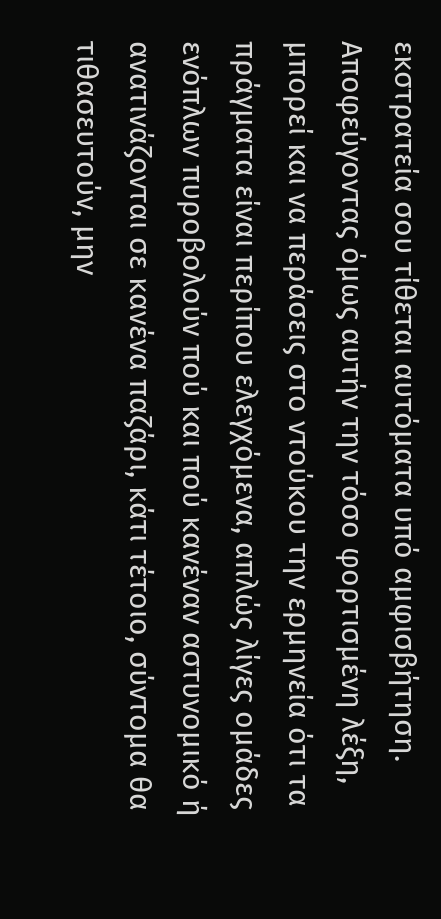εκστρατεία σου τίθεται αυτόματα υπό αμφισβήτηση. Αποφεύγοντας όμως αυτήν την τόσο φορτισμένη λέξη, μπορεί και να περάσεις στο ντούκου την ερμηνεία ότι τα πράγματα είναι περίπου ελεγχόμενα, απλώς λίγες ομάδες ενόπλων πυροβολούν πού και πού κανέναν αστυνομικό ή ανατινάζονται σε κανένα παζάρι, κάτι τέτοιο, σύντομα θα τιθασευτούν, μην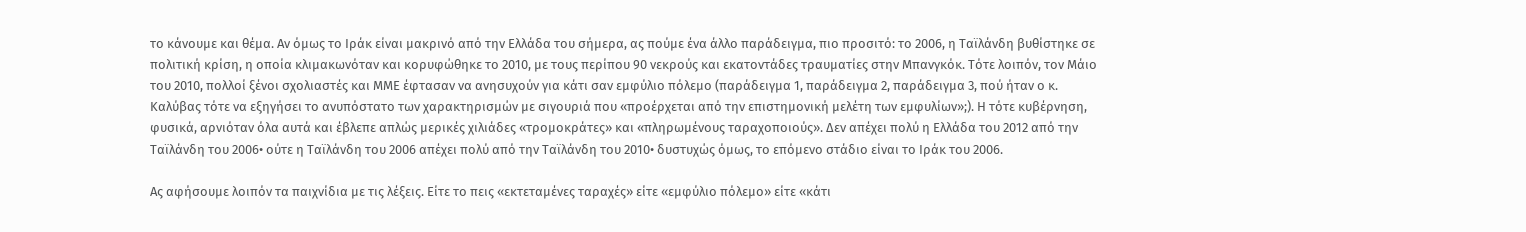το κάνουμε και θέμα. Αν όμως το Ιράκ είναι μακρινό από την Ελλάδα του σήμερα, ας πούμε ένα άλλο παράδειγμα, πιο προσιτό: το 2006, η Ταϊλάνδη βυθίστηκε σε πολιτική κρίση, η οποία κλιμακωνόταν και κορυφώθηκε το 2010, με τους περίπου 90 νεκρούς και εκατοντάδες τραυματίες στην Μπανγκόκ. Τότε λοιπόν, τον Μάιο του 2010, πολλοί ξένοι σχολιαστές και ΜΜΕ έφτασαν να ανησυχούν για κάτι σαν εμφύλιο πόλεμο (παράδειγμα 1, παράδειγμα 2, παράδειγμα 3, πού ήταν ο κ. Καλύβας τότε να εξηγήσει το ανυπόστατο των χαρακτηρισμών με σιγουριά που «προέρχεται από την επιστημονική μελέτη των εμφυλίων»;). Η τότε κυβέρνηση, φυσικά, αρνιόταν όλα αυτά και έβλεπε απλώς μερικές χιλιάδες «τρομοκράτες» και «πληρωμένους ταραχοποιούς». Δεν απέχει πολύ η Ελλάδα του 2012 από την Ταϊλάνδη του 2006• ούτε η Ταϊλάνδη του 2006 απέχει πολύ από την Ταϊλάνδη του 2010• δυστυχώς όμως, το επόμενο στάδιο είναι το Ιράκ του 2006.

Ας αφήσουμε λοιπόν τα παιχνίδια με τις λέξεις. Είτε το πεις «εκτεταμένες ταραχές» είτε «εμφύλιο πόλεμο» είτε «κάτι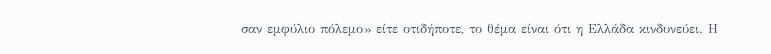σαν εμφύλιο πόλεμο» είτε οτιδήποτε, το θέμα είναι ότι η Ελλάδα κινδυνεύει. Η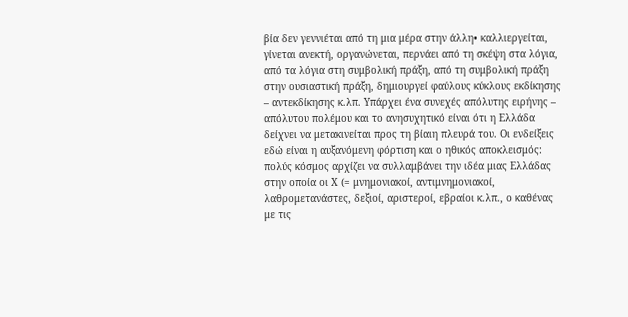βία δεν γεννιέται από τη μια μέρα στην άλλη• καλλιεργείται, γίνεται ανεκτή, οργανώνεται, περνάει από τη σκέψη στα λόγια, από τα λόγια στη συμβολική πράξη, από τη συμβολική πράξη στην ουσιαστική πράξη, δημιουργεί φαύλους κύκλους εκδίκησης – αντεκδίκησης κ.λπ. Υπάρχει ένα συνεχές απόλυτης ειρήνης – απόλυτου πολέμου και το ανησυχητικό είναι ότι η Ελλάδα δείχνει να μετακινείται προς τη βίαιη πλευρά του. Οι ενδείξεις εδώ είναι η αυξανόμενη φόρτιση και ο ηθικός αποκλεισμός: πολύς κόσμος αρχίζει να συλλαμβάνει την ιδέα μιας Ελλάδας στην οποία οι Χ (= μνημονιακοί, αντιμνημονιακοί, λαθρομετανάστες, δεξιοί, αριστεροί, εβραίοι κ.λπ., ο καθένας με τις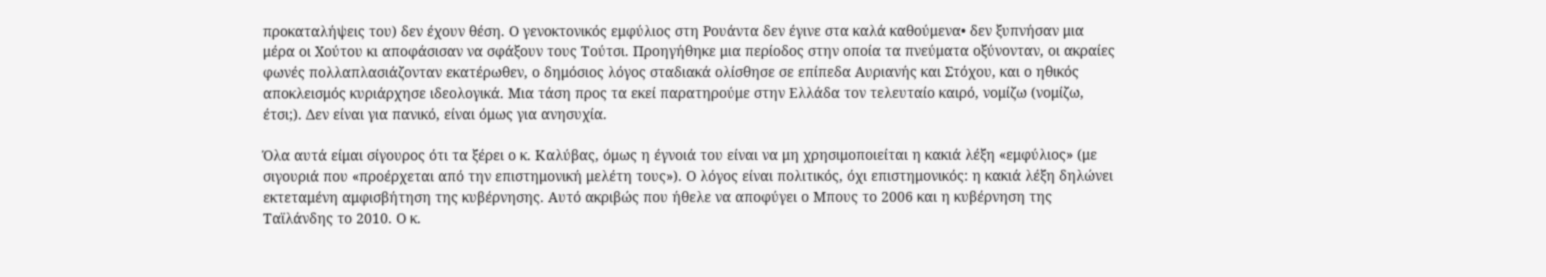προκαταλήψεις του) δεν έχουν θέση. Ο γενοκτονικός εμφύλιος στη Ρουάντα δεν έγινε στα καλά καθούμενα• δεν ξυπνήσαν μια μέρα οι Χούτου κι αποφάσισαν να σφάξουν τους Τούτσι. Προηγήθηκε μια περίοδος στην οποία τα πνεύματα οξύνονταν, οι ακραίες φωνές πολλαπλασιάζονταν εκατέρωθεν, ο δημόσιος λόγος σταδιακά ολίσθησε σε επίπεδα Αυριανής και Στόχου, και ο ηθικός αποκλεισμός κυριάρχησε ιδεολογικά. Μια τάση προς τα εκεί παρατηρούμε στην Ελλάδα τον τελευταίο καιρό, νομίζω (νομίζω, έτσι;). Δεν είναι για πανικό, είναι όμως για ανησυχία.

Όλα αυτά είμαι σίγουρος ότι τα ξέρει ο κ. Καλύβας, όμως η έγνοιά του είναι να μη χρησιμοποιείται η κακιά λέξη «εμφύλιος» (με σιγουριά που «προέρχεται από την επιστημονική μελέτη τους»). Ο λόγος είναι πολιτικός, όχι επιστημονικός: η κακιά λέξη δηλώνει εκτεταμένη αμφισβήτηση της κυβέρνησης. Αυτό ακριβώς που ήθελε να αποφύγει ο Μπους το 2006 και η κυβέρνηση της Ταϊλάνδης το 2010. Ο κ.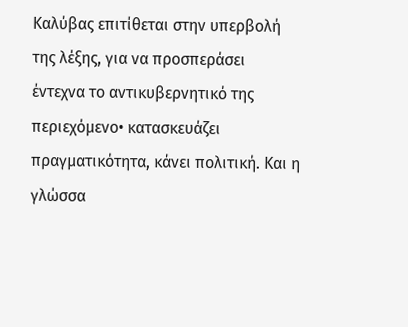Καλύβας επιτίθεται στην υπερβολή της λέξης, για να προσπεράσει έντεχνα το αντικυβερνητικό της περιεχόμενο• κατασκευάζει πραγματικότητα, κάνει πολιτική. Και η γλώσσα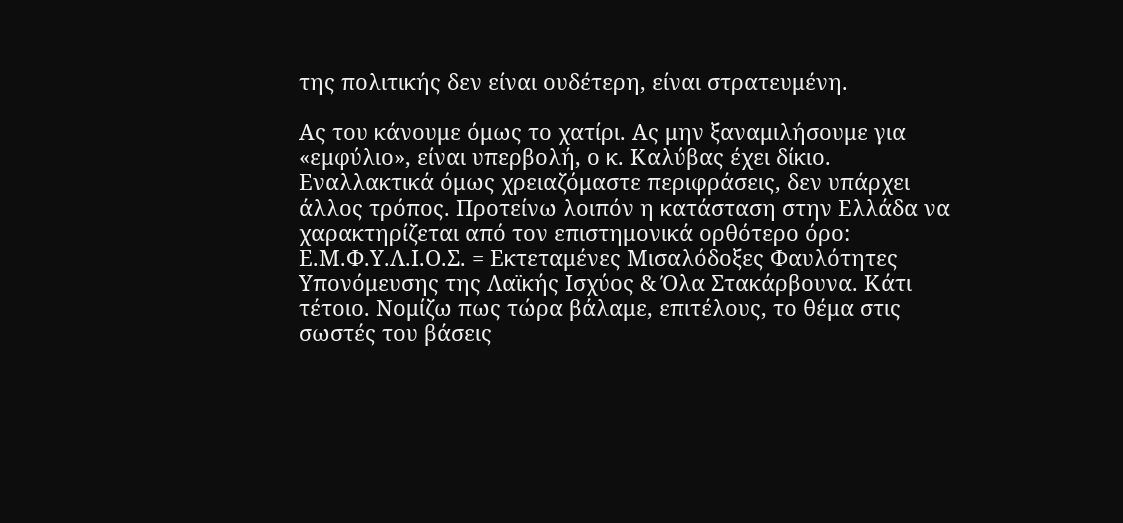της πολιτικής δεν είναι ουδέτερη, είναι στρατευμένη.

Ας του κάνουμε όμως το χατίρι. Ας μην ξαναμιλήσουμε για «εμφύλιο», είναι υπερβολή, ο κ. Καλύβας έχει δίκιο. Εναλλακτικά όμως χρειαζόμαστε περιφράσεις, δεν υπάρχει άλλος τρόπος. Προτείνω λοιπόν η κατάσταση στην Ελλάδα να χαρακτηρίζεται από τον επιστημονικά ορθότερο όρο: Ε.Μ.Φ.Υ.Λ.Ι.Ο.Σ. = Εκτεταμένες Μισαλόδοξες Φαυλότητες Υπονόμευσης της Λαϊκής Ισχύος & Όλα Στακάρβουνα. Κάτι τέτοιο. Νομίζω πως τώρα βάλαμε, επιτέλους, το θέμα στις σωστές του βάσεις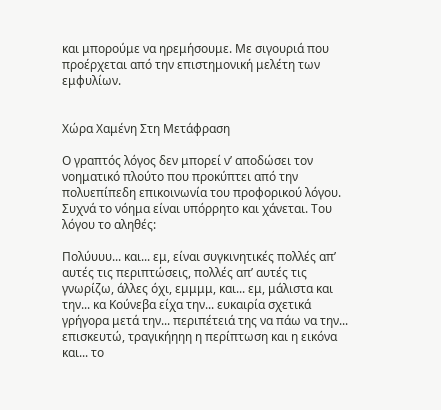και μπορούμε να ηρεμήσουμε. Με σιγουριά που προέρχεται από την επιστημονική μελέτη των εμφυλίων.


Χώρα Χαμένη Στη Μετάφραση

Ο γραπτός λόγος δεν μπορεί ν’ αποδώσει τον νοηματικό πλούτο που προκύπτει από την πολυεπίπεδη επικοινωνία του προφορικού λόγου. Συχνά το νόημα είναι υπόρρητο και χάνεται. Του λόγου το αληθές:

Πολύυυυ... και... εμ, είναι συγκινητικές πολλές απ’ αυτές τις περιπτώσεις, πολλές απ’ αυτές τις γνωρίζω, άλλες όχι, εμμμμ, και... εμ, μάλιστα και την... κα Κούνεβα είχα την... ευκαιρία σχετικά γρήγορα μετά την... περιπέτειά της να πάω να την... επισκευτώ, τραγικήηηη η περίπτωση και η εικόνα και... το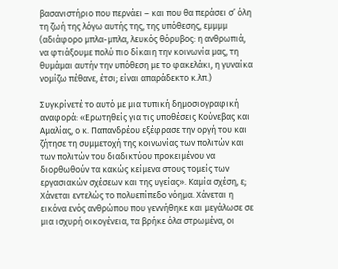βασανιστήριο που περνάει – και που θα περάσει σ’ όλη τη ζωή της λόγω αυτής της, της υπόθεσης, εμμμμ (αδιάφορο μπλα-μπλα, λευκός θόρυβος: η ανθρωπιά, να φτιάξουμε πολύ πιο δίκαιη την κοινωνία μας, τη θυμάμαι αυτήν την υπόθεση με το φακελάκι, η γυναίκα νομίζω πέθανε, έτσι; είναι απαράδεκτο κ.λπ.)

Συγκρίνετέ το αυτό με μια τυπική δημοσιογραφική αναφορά: «Ερωτηθείς για τις υποθέσεις Κούνεβας και Αμαλίας, ο κ. Παπανδρέου εξέφρασε την οργή του και ζήτησε τη συμμετοχή της κοινωνίας των πολιτών και των πολιτών του διαδικτύου προκειμένου να διορθωθούν τα κακώς κείμενα στους τομείς των εργασιακών σχέσεων και της υγείας». Καμία σχέση, ε; Χάνεται εντελώς το πολυεπίπεδο νόημα. Χάνεται η εικόνα ενός ανθρώπου που γεννήθηκε και μεγάλωσε σε μια ισχυρή οικογένεια, τα βρήκε όλα στρωμένα, οι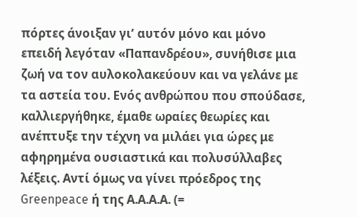πόρτες άνοιξαν γι’ αυτόν μόνο και μόνο επειδή λεγόταν «Παπανδρέου», συνήθισε μια ζωή να τον αυλοκολακεύουν και να γελάνε με τα αστεία του. Ενός ανθρώπου που σπούδασε, καλλιεργήθηκε, έμαθε ωραίες θεωρίες και ανέπτυξε την τέχνη να μιλάει για ώρες με αφηρημένα ουσιαστικά και πολυσύλλαβες λέξεις. Αντί όμως να γίνει πρόεδρος της Greenpeace ή της Α.Α.Α.Α. (=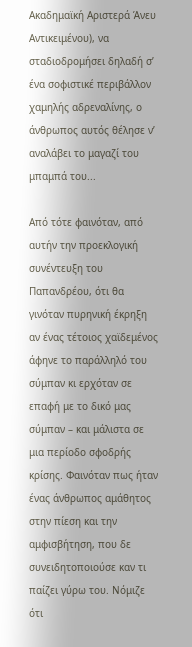Ακαδημαϊκή Αριστερά Άνευ Αντικειμένου), να σταδιοδρομήσει δηλαδή σ’ ένα σοφιστικέ περιβάλλον χαμηλής αδρεναλίνης, ο άνθρωπος αυτός θέλησε ν’ αναλάβει το μαγαζί του μπαμπά του...

Από τότε φαινόταν, από αυτήν την προεκλογική συνέντευξη του Παπανδρέου, ότι θα γινόταν πυρηνική έκρηξη αν ένας τέτοιος χαϊδεμένος άφηνε το παράλληλό του σύμπαν κι ερχόταν σε επαφή με το δικό μας σύμπαν – και μάλιστα σε μια περίοδο σφοδρής κρίσης. Φαινόταν πως ήταν ένας άνθρωπος αμάθητος στην πίεση και την αμφισβήτηση, που δε συνειδητοποιούσε καν τι παίζει γύρω του. Νόμιζε ότι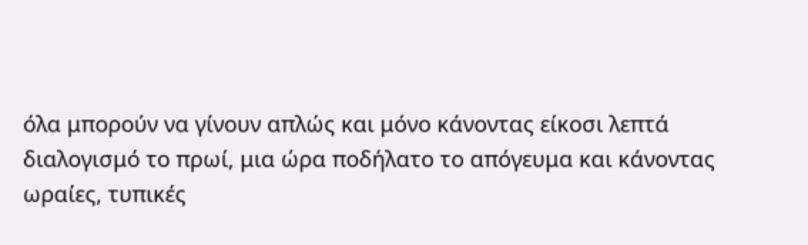όλα μπορούν να γίνουν απλώς και μόνο κάνοντας είκοσι λεπτά διαλογισμό το πρωί, μια ώρα ποδήλατο το απόγευμα και κάνοντας ωραίες, τυπικές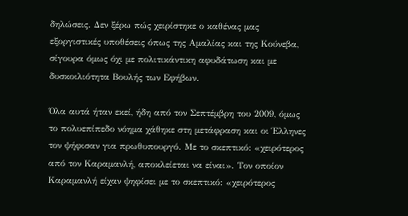δηλώσεις. Δεν ξέρω πώς χειρίστηκε ο καθένας μας εξοργιστικές υποθέσεις όπως της Αμαλίας και της Κούνεβα, σίγουρα όμως όχι με πολιτικάντικη αφυδάτωση και με δυσκοιλιότητα Βουλής των Εφήβων.

Όλα αυτά ήταν εκεί, ήδη από τον Σεπτέμβρη του 2009, όμως το πολυεπίπεδο νόημα χάθηκε στη μετάφραση και οι Έλληνες τον ψήφισαν για πρωθυπουργό. Με το σκεπτικό: «χειρότερος από τον Καραμανλή, αποκλείεται να είναι». Τον οποίον Καραμανλή είχαν ψηφίσει με το σκεπτικό: «χειρότερος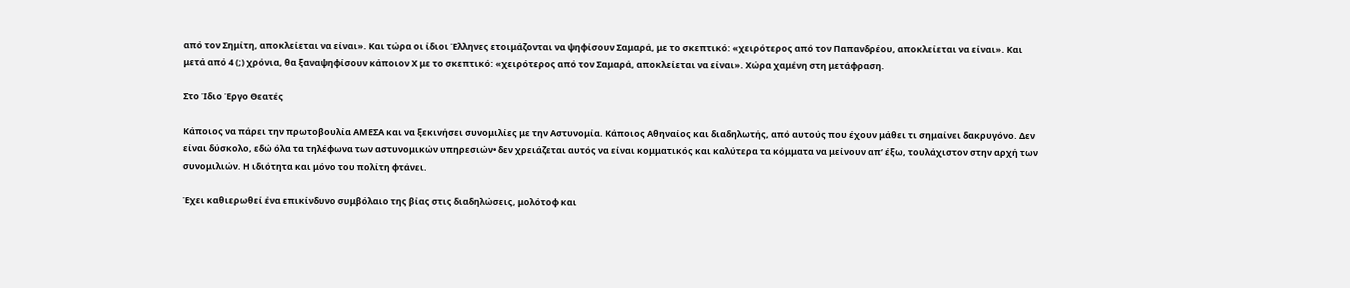από τον Σημίτη, αποκλείεται να είναι». Και τώρα οι ίδιοι Έλληνες ετοιμάζονται να ψηφίσουν Σαμαρά, με το σκεπτικό: «χειρότερος από τον Παπανδρέου, αποκλείεται να είναι». Και μετά από 4 (;) χρόνια, θα ξαναψηφίσουν κάποιον Χ με το σκεπτικό: «χειρότερος από τον Σαμαρά, αποκλείεται να είναι». Χώρα χαμένη στη μετάφραση.

Στο Ίδιο Έργο Θεατές

Κάποιος να πάρει την πρωτοβουλία ΑΜΕΣΑ και να ξεκινήσει συνομιλίες με την Αστυνομία. Κάποιος Αθηναίος και διαδηλωτής, από αυτούς που έχουν μάθει τι σημαίνει δακρυγόνο. Δεν είναι δύσκολο, εδώ όλα τα τηλέφωνα των αστυνομικών υπηρεσιών• δεν χρειάζεται αυτός να είναι κομματικός και καλύτερα τα κόμματα να μείνουν απ’ έξω, τουλάχιστον στην αρχή των συνομιλιών. Η ιδιότητα και μόνο του πολίτη φτάνει.

Έχει καθιερωθεί ένα επικίνδυνο συμβόλαιο της βίας στις διαδηλώσεις, μολότοφ και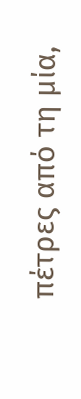πέτρες από τη μία,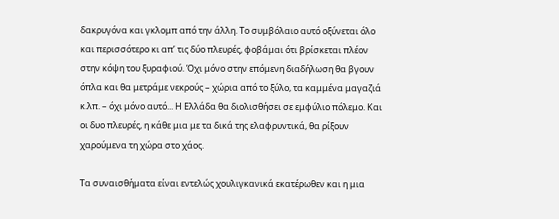δακρυγόνα και γκλομπ από την άλλη. Το συμβόλαιο αυτό οξύνεται όλο και περισσότερο κι απ’ τις δύο πλευρές, φοβάμαι ότι βρίσκεται πλέον στην κόψη του ξυραφιού. Όχι μόνο στην επόμενη διαδήλωση θα βγουν όπλα και θα μετράμε νεκρούς – χώρια από το ξύλο, τα καμμένα μαγαζιά κ.λπ. – όχι μόνο αυτό... Η Ελλάδα θα διολισθήσει σε εμφύλιο πόλεμο. Και οι δυο πλευρές, η κάθε μια με τα δικά της ελαφρυντικά, θα ρίξουν χαρούμενα τη χώρα στο χάος.

Τα συναισθήματα είναι εντελώς χουλιγκανικά εκατέρωθεν και η μια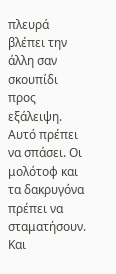πλευρά βλέπει την άλλη σαν σκουπίδι προς εξάλειψη. Αυτό πρέπει να σπάσει. Οι μολότοφ και τα δακρυγόνα πρέπει να σταματήσουν. Και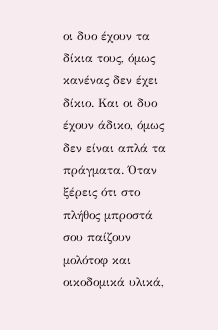οι δυο έχουν τα δίκια τους, όμως κανένας δεν έχει δίκιο. Και οι δυο έχουν άδικο, όμως δεν είναι απλά τα πράγματα. Όταν ξέρεις ότι στο πλήθος μπροστά σου παίζουν μολότοφ και οικοδομικά υλικά,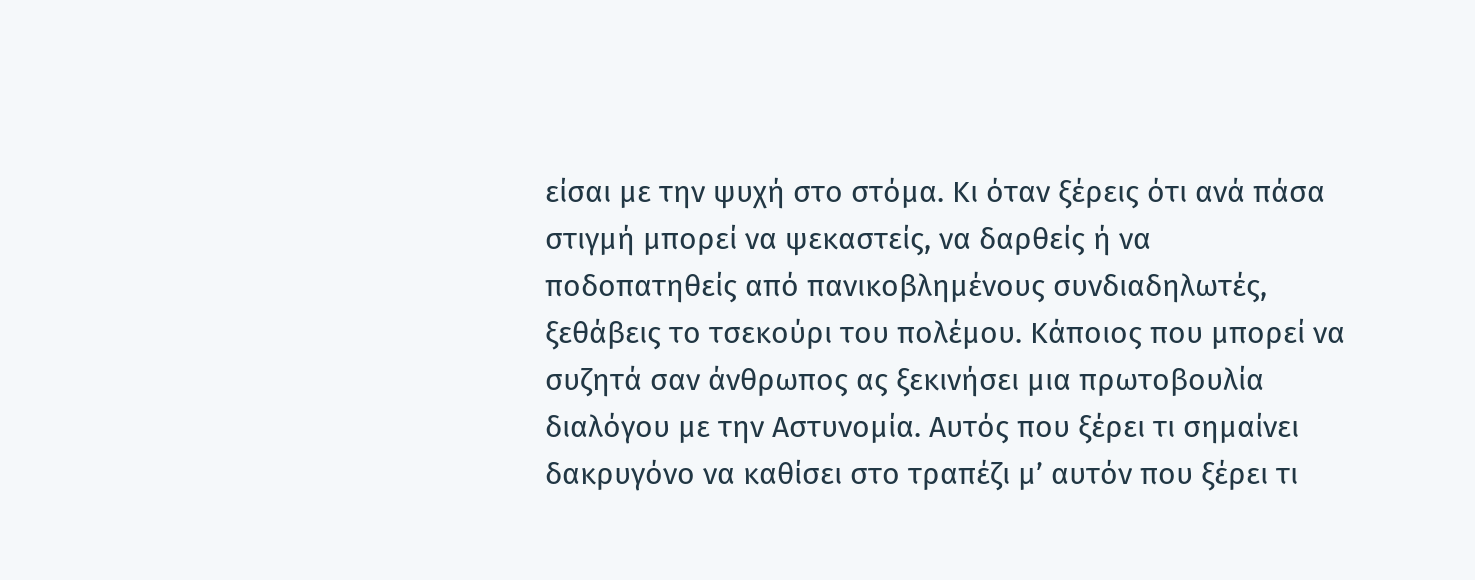είσαι με την ψυχή στο στόμα. Κι όταν ξέρεις ότι ανά πάσα στιγμή μπορεί να ψεκαστείς, να δαρθείς ή να ποδοπατηθείς από πανικοβλημένους συνδιαδηλωτές, ξεθάβεις το τσεκούρι του πολέμου. Κάποιος που μπορεί να συζητά σαν άνθρωπος ας ξεκινήσει μια πρωτοβουλία διαλόγου με την Αστυνομία. Αυτός που ξέρει τι σημαίνει δακρυγόνο να καθίσει στο τραπέζι μ’ αυτόν που ξέρει τι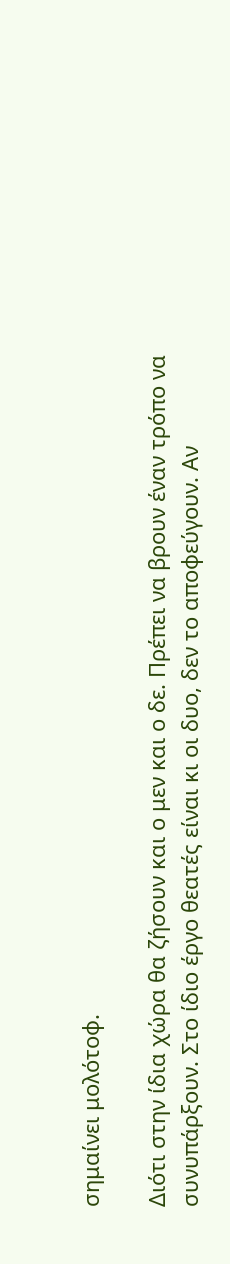σημαίνει μολότοφ.

Διότι στην ίδια χώρα θα ζήσουν και ο μεν και ο δε. Πρέπει να βρουν έναν τρόπο να συνυπάρξουν. Στο ίδιο έργο θεατές είναι κι οι δυο, δεν το αποφεύγουν. Αν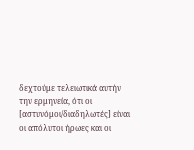δεχτούμε τελειωτικά αυτήν την ερμηνεία, ότι οι [αστυνόμοι/διαδηλωτές] είναι οι απόλυτοι ήρωες και οι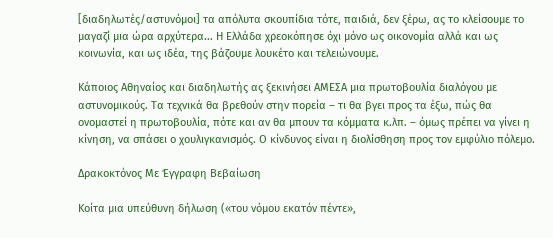[διαδηλωτές/αστυνόμοι] τα απόλυτα σκουπίδια τότε, παιδιά, δεν ξέρω, ας το κλείσουμε το μαγαζί μια ώρα αρχύτερα... Η Ελλάδα χρεοκόπησε όχι μόνο ως οικονομία αλλά και ως κοινωνία, και ως ιδέα, της βάζουμε λουκέτο και τελειώνουμε.

Κάποιος Αθηναίος και διαδηλωτής ας ξεκινήσει ΑΜΕΣΑ μια πρωτοβουλία διαλόγου με αστυνομικούς. Τα τεχνικά θα βρεθούν στην πορεία – τι θα βγει προς τα έξω, πώς θα ονομαστεί η πρωτοβουλία, πότε και αν θα μπουν τα κόμματα κ.λπ. – όμως πρέπει να γίνει η κίνηση, να σπάσει ο χουλιγκανισμός. Ο κίνδυνος είναι η διολίσθηση προς τον εμφύλιο πόλεμο.

Δρακοκτόνος Με Έγγραφη Βεβαίωση

Κοίτα μια υπεύθυνη δήλωση («του νόμου εκατόν πέντε»,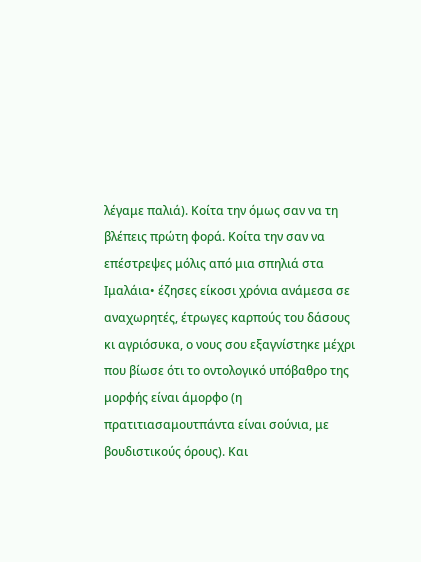λέγαμε παλιά). Κοίτα την όμως σαν να τη βλέπεις πρώτη φορά. Κοίτα την σαν να επέστρεψες μόλις από μια σπηλιά στα Ιμαλάια• έζησες είκοσι χρόνια ανάμεσα σε αναχωρητές, έτρωγες καρπούς του δάσους κι αγριόσυκα, ο νους σου εξαγνίστηκε μέχρι που βίωσε ότι το οντολογικό υπόβαθρο της μορφής είναι άμορφο (η πρατιτιασαμουτπάντα είναι σούνια, με βουδιστικούς όρους). Και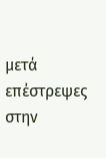μετά επέστρεψες στην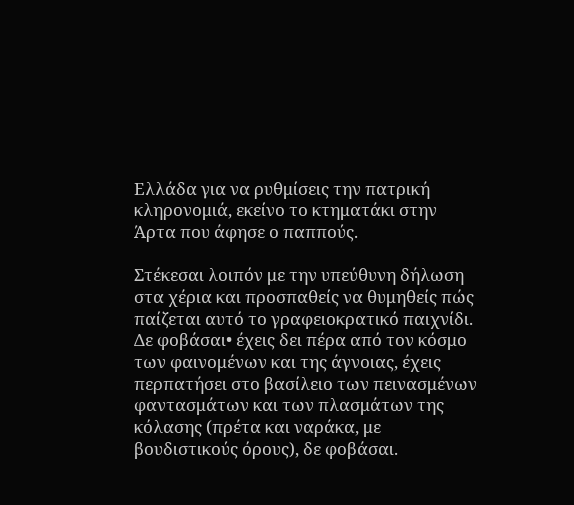Ελλάδα για να ρυθμίσεις την πατρική κληρονομιά, εκείνο το κτηματάκι στην Άρτα που άφησε ο παππούς.

Στέκεσαι λοιπόν με την υπεύθυνη δήλωση στα χέρια και προσπαθείς να θυμηθείς πώς παίζεται αυτό το γραφειοκρατικό παιχνίδι. Δε φοβάσαι• έχεις δει πέρα από τον κόσμο των φαινομένων και της άγνοιας, έχεις περπατήσει στο βασίλειο των πεινασμένων φαντασμάτων και των πλασμάτων της κόλασης (πρέτα και ναράκα, με βουδιστικούς όρους), δε φοβάσαι.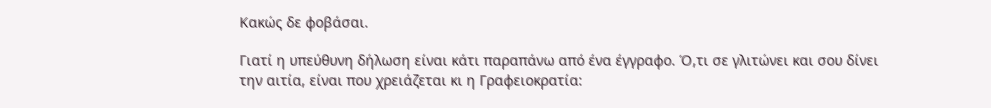Κακώς δε φοβάσαι.

Γιατί η υπεύθυνη δήλωση είναι κάτι παραπάνω από ένα έγγραφο. Ό,τι σε γλιτώνει και σου δίνει την αιτία, είναι που χρειάζεται κι η Γραφειοκρατία: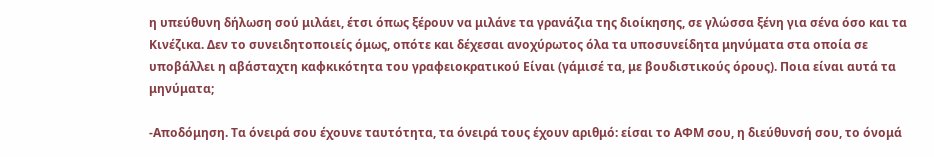η υπεύθυνη δήλωση σού μιλάει, έτσι όπως ξέρουν να μιλάνε τα γρανάζια της διοίκησης, σε γλώσσα ξένη για σένα όσο και τα Κινέζικα. Δεν το συνειδητοποιείς όμως, οπότε και δέχεσαι ανοχύρωτος όλα τα υποσυνείδητα μηνύματα στα οποία σε υποβάλλει η αβάσταχτη καφκικότητα του γραφειοκρατικού Είναι (γάμισέ τα, με βουδιστικούς όρους). Ποια είναι αυτά τα μηνύματα;

-Αποδόμηση. Τα όνειρά σου έχουνε ταυτότητα, τα όνειρά τους έχουν αριθμό: είσαι το ΑΦΜ σου, η διεύθυνσή σου, το όνομά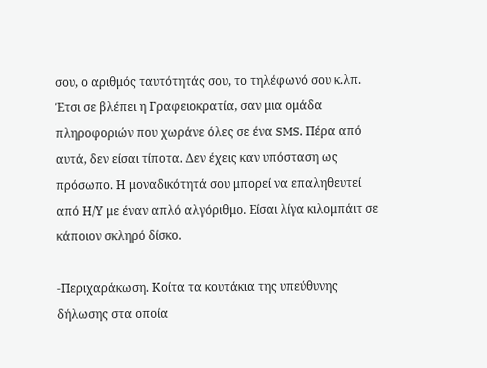σου, ο αριθμός ταυτότητάς σου, το τηλέφωνό σου κ.λπ. Έτσι σε βλέπει η Γραφειοκρατία, σαν μια ομάδα πληροφοριών που χωράνε όλες σε ένα SMS. Πέρα από αυτά, δεν είσαι τίποτα. Δεν έχεις καν υπόσταση ως πρόσωπο. Η μοναδικότητά σου μπορεί να επαληθευτεί από Η/Υ με έναν απλό αλγόριθμο. Είσαι λίγα κιλομπάιτ σε κάποιον σκληρό δίσκο.

-Περιχαράκωση. Κοίτα τα κουτάκια της υπεύθυνης δήλωσης στα οποία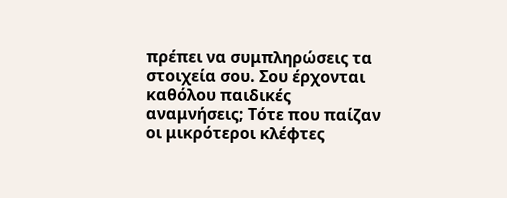πρέπει να συμπληρώσεις τα στοιχεία σου. Σου έρχονται καθόλου παιδικές αναμνήσεις; Τότε που παίζαν οι μικρότεροι κλέφτες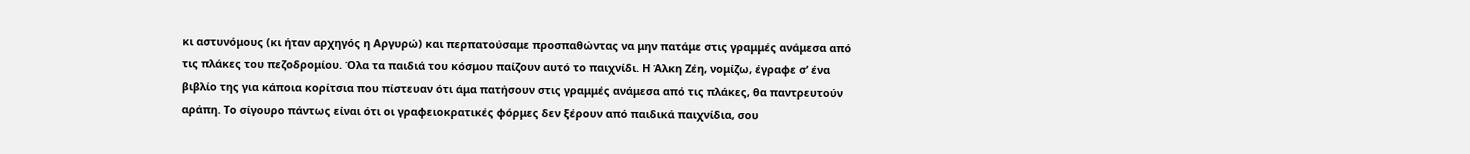κι αστυνόμους (κι ήταν αρχηγός η Αργυρώ) και περπατούσαμε προσπαθώντας να μην πατάμε στις γραμμές ανάμεσα από τις πλάκες του πεζοδρομίου. Όλα τα παιδιά του κόσμου παίζουν αυτό το παιχνίδι. Η Άλκη Ζέη, νομίζω, έγραφε σ’ ένα βιβλίο της για κάποια κορίτσια που πίστευαν ότι άμα πατήσουν στις γραμμές ανάμεσα από τις πλάκες, θα παντρευτούν αράπη. Το σίγουρο πάντως είναι ότι οι γραφειοκρατικές φόρμες δεν ξέρουν από παιδικά παιχνίδια, σου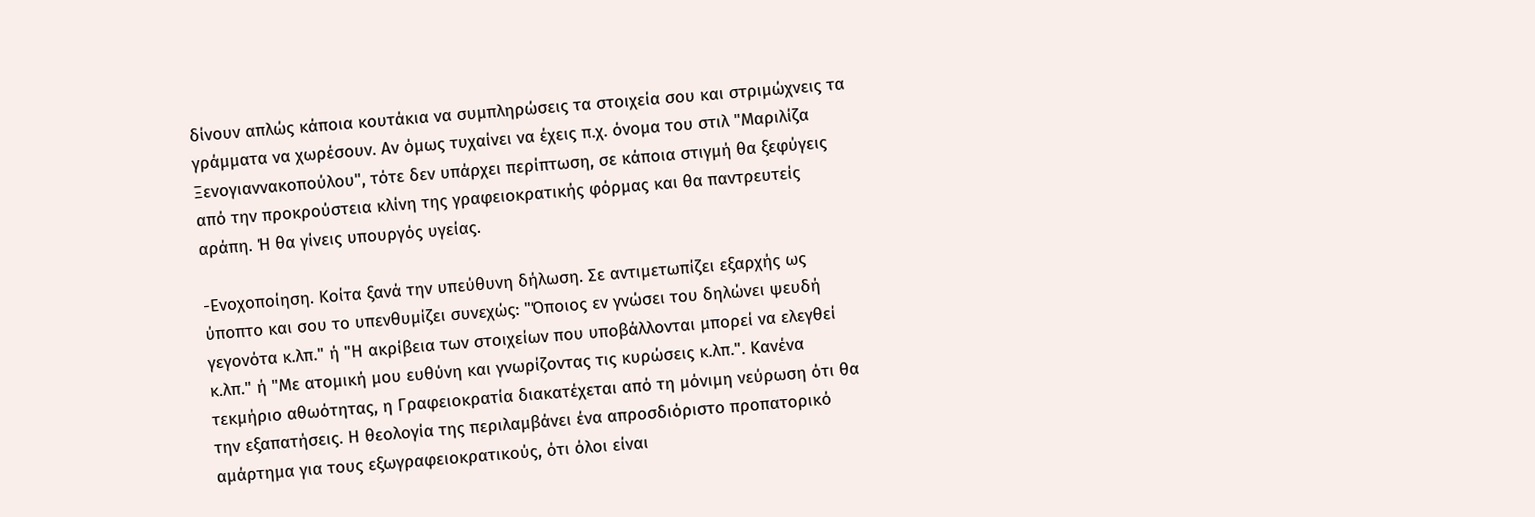δίνουν απλώς κάποια κουτάκια να συμπληρώσεις τα στοιχεία σου και στριμώχνεις τα γράμματα να χωρέσουν. Αν όμως τυχαίνει να έχεις π.χ. όνομα του στιλ "Μαριλίζα Ξενογιαννακοπούλου", τότε δεν υπάρχει περίπτωση, σε κάποια στιγμή θα ξεφύγεις από την προκρούστεια κλίνη της γραφειοκρατικής φόρμας και θα παντρευτείς αράπη. Ή θα γίνεις υπουργός υγείας.

-Ενοχοποίηση. Κοίτα ξανά την υπεύθυνη δήλωση. Σε αντιμετωπίζει εξαρχής ως ύποπτο και σου το υπενθυμίζει συνεχώς: "Όποιος εν γνώσει του δηλώνει ψευδή γεγονότα κ.λπ." ή "Η ακρίβεια των στοιχείων που υποβάλλονται μπορεί να ελεγθεί κ.λπ." ή "Με ατομική μου ευθύνη και γνωρίζοντας τις κυρώσεις κ.λπ.". Κανένα τεκμήριο αθωότητας, η Γραφειοκρατία διακατέχεται από τη μόνιμη νεύρωση ότι θα την εξαπατήσεις. Η θεολογία της περιλαμβάνει ένα απροσδιόριστο προπατορικό αμάρτημα για τους εξωγραφειοκρατικούς, ότι όλοι είναι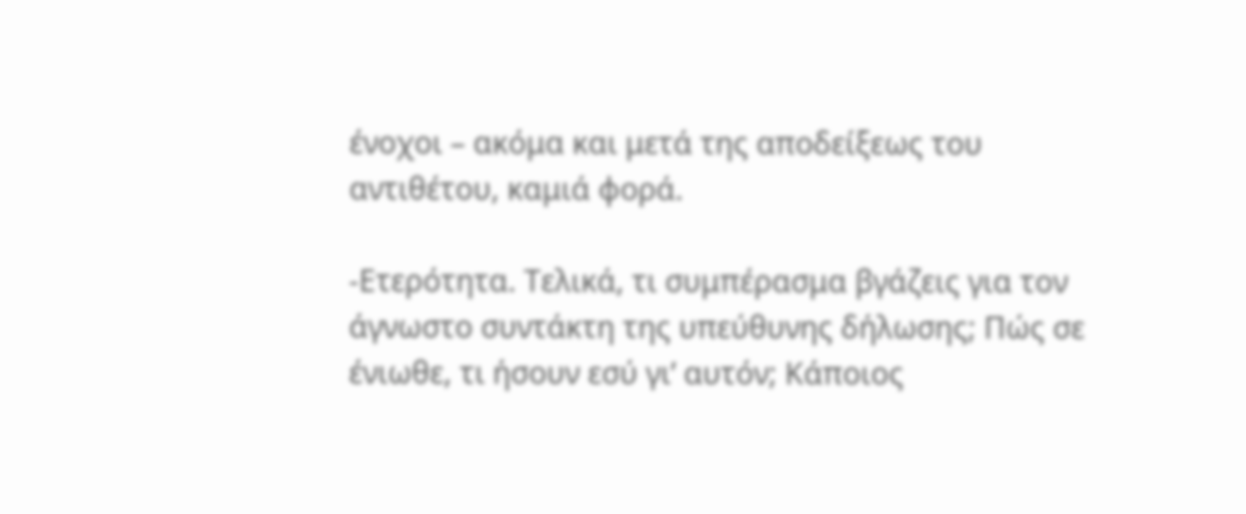ένοχοι – ακόμα και μετά της αποδείξεως του αντιθέτου, καμιά φορά.

-Ετερότητα. Τελικά, τι συμπέρασμα βγάζεις για τον άγνωστο συντάκτη της υπεύθυνης δήλωσης; Πώς σε ένιωθε, τι ήσουν εσύ γι’ αυτόν; Κάποιος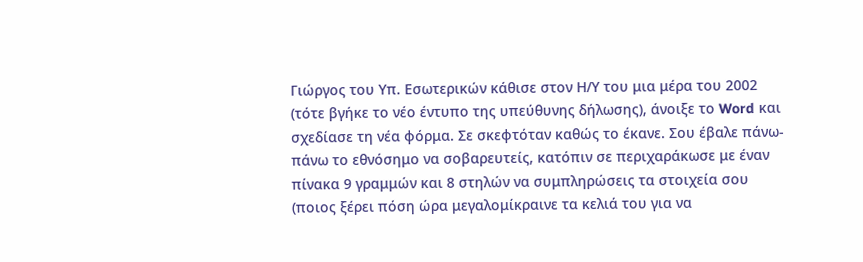Γιώργος του Υπ. Εσωτερικών κάθισε στον Η/Υ του μια μέρα του 2002 (τότε βγήκε το νέο έντυπο της υπεύθυνης δήλωσης), άνοιξε το Word και σχεδίασε τη νέα φόρμα. Σε σκεφτόταν καθώς το έκανε. Σου έβαλε πάνω-πάνω το εθνόσημο να σοβαρευτείς, κατόπιν σε περιχαράκωσε με έναν πίνακα 9 γραμμών και 8 στηλών να συμπληρώσεις τα στοιχεία σου (ποιος ξέρει πόση ώρα μεγαλομίκραινε τα κελιά του για να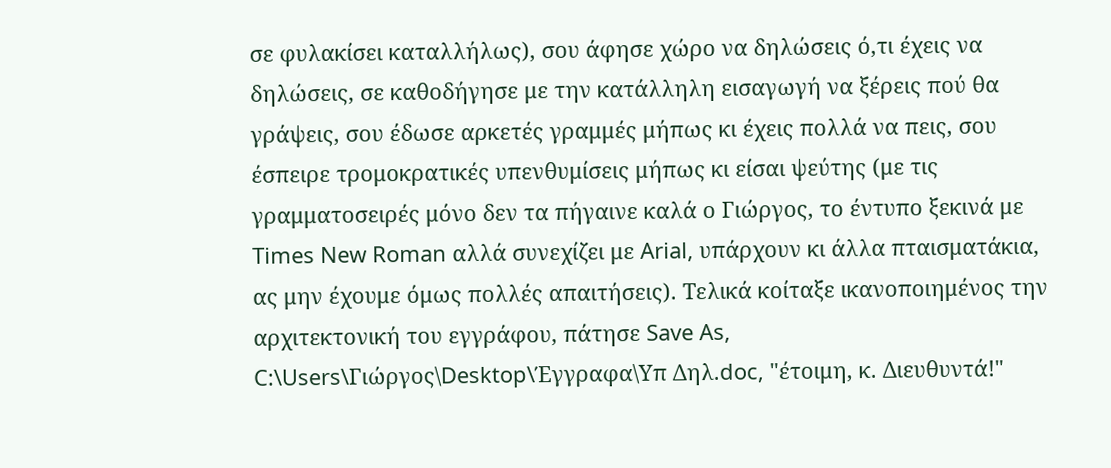σε φυλακίσει καταλλήλως), σου άφησε χώρο να δηλώσεις ό,τι έχεις να δηλώσεις, σε καθοδήγησε με την κατάλληλη εισαγωγή να ξέρεις πού θα γράψεις, σου έδωσε αρκετές γραμμές μήπως κι έχεις πολλά να πεις, σου έσπειρε τρομοκρατικές υπενθυμίσεις μήπως κι είσαι ψεύτης (με τις γραμματοσειρές μόνο δεν τα πήγαινε καλά ο Γιώργος, το έντυπο ξεκινά με Times New Roman αλλά συνεχίζει με Arial, υπάρχουν κι άλλα πταισματάκια, ας μην έχουμε όμως πολλές απαιτήσεις). Τελικά κοίταξε ικανοποιημένος την αρχιτεκτονική του εγγράφου, πάτησε Save As, C:\Users\Γιώργος\Desktop\Έγγραφα\Υπ Δηλ.doc, "έτοιμη, κ. Διευθυντά!"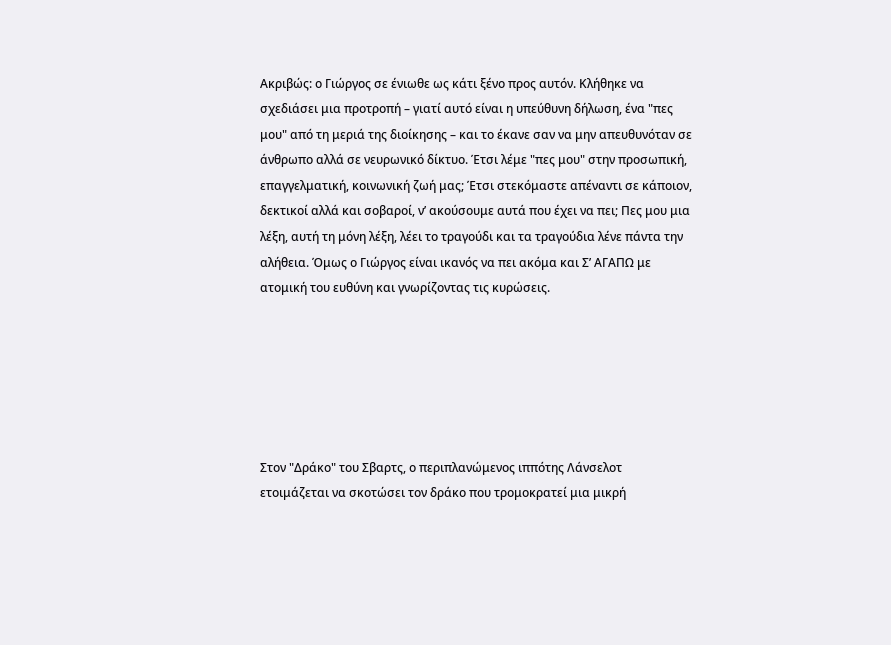Ακριβώς: ο Γιώργος σε ένιωθε ως κάτι ξένο προς αυτόν. Κλήθηκε να σχεδιάσει μια προτροπή – γιατί αυτό είναι η υπεύθυνη δήλωση, ένα "πες μου" από τη μεριά της διοίκησης – και το έκανε σαν να μην απευθυνόταν σε άνθρωπο αλλά σε νευρωνικό δίκτυο. Έτσι λέμε "πες μου" στην προσωπική, επαγγελματική, κοινωνική ζωή μας; Έτσι στεκόμαστε απέναντι σε κάποιον, δεκτικοί αλλά και σοβαροί, ν’ ακούσουμε αυτά που έχει να πει; Πες μου μια λέξη, αυτή τη μόνη λέξη, λέει το τραγούδι και τα τραγούδια λένε πάντα την αλήθεια. Όμως ο Γιώργος είναι ικανός να πει ακόμα και Σ’ ΑΓΑΠΩ με ατομική του ευθύνη και γνωρίζοντας τις κυρώσεις.






Στον "Δράκο" του Σβαρτς, ο περιπλανώμενος ιππότης Λάνσελοτ ετοιμάζεται να σκοτώσει τον δράκο που τρομοκρατεί μια μικρή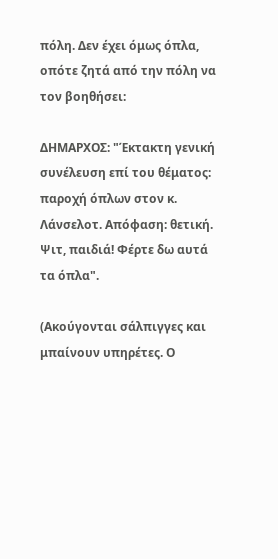πόλη. Δεν έχει όμως όπλα, οπότε ζητά από την πόλη να τον βοηθήσει:

ΔΗΜΑΡΧΟΣ: "Έκτακτη γενική συνέλευση επί του θέματος: παροχή όπλων στον κ. Λάνσελοτ. Απόφαση: θετική. Ψιτ, παιδιά! Φέρτε δω αυτά τα όπλα".

(Ακούγονται σάλπιγγες και μπαίνουν υπηρέτες. Ο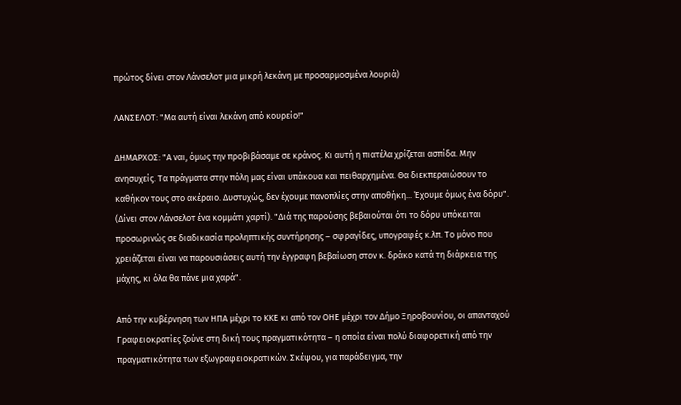πρώτος δίνει στον Λάνσελοτ μια μικρή λεκάνη με προσαρμοσμένα λουριά)

ΛΑΝΣΕΛΟΤ: "Μα αυτή είναι λεκάνη από κουρείο!"

ΔΗΜΑΡΧΟΣ: "Α ναι, όμως την προβιβάσαμε σε κράνος. Κι αυτή η πιατέλα χρίζεται ασπίδα. Μην ανησυχείς. Τα πράγματα στην πόλη μας είναι υπάκουα και πειθαρχημένα. Θα διεκπεραιώσουν το καθήκον τους στο ακέραιο. Δυστυχώς, δεν έχουμε πανοπλίες στην αποθήκη... Έχουμε όμως ένα δόρυ". (Δίνει στον Λάνσελοτ ένα κομμάτι χαρτί). "Διά της παρούσης βεβαιούται ότι το δόρυ υπόκειται προσωρινώς σε διαδικασία προληπτικής συντήρησης – σφραγίδες, υπογραφές κ.λπ. Το μόνο που χρειάζεται είναι να παρουσιάσεις αυτή την έγγραφη βεβαίωση στον κ. δράκο κατά τη διάρκεια της μάχης, κι όλα θα πάνε μια χαρά".

Από την κυβέρνηση των ΗΠΑ μέχρι το ΚΚΕ κι από τον ΟΗΕ μέχρι τον Δήμο Ξηροβουνίου, οι απανταχού Γραφειοκρατίες ζούνε στη δική τους πραγματικότητα – η οποία είναι πολύ διαφορετική από την πραγματικότητα των εξωγραφειοκρατικών. Σκέψου, για παράδειγμα, την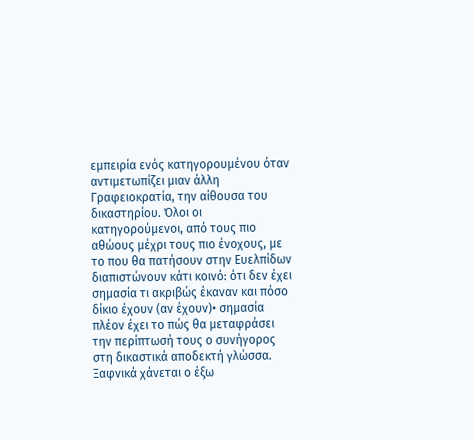εμπειρία ενός κατηγορουμένου όταν αντιμετωπίζει μιαν άλλη Γραφειοκρατία, την αίθουσα του δικαστηρίου. Όλοι οι κατηγορούμενοι, από τους πιο αθώους μέχρι τους πιο ένοχους, με το που θα πατήσουν στην Ευελπίδων διαπιστώνουν κάτι κοινό: ότι δεν έχει σημασία τι ακριβώς έκαναν και πόσο δίκιο έχουν (αν έχουν)• σημασία πλέον έχει το πώς θα μεταφράσει την περίπτωσή τους ο συνήγορος στη δικαστικά αποδεκτή γλώσσα. Ξαφνικά χάνεται ο έξω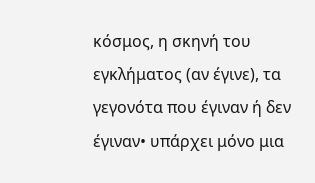κόσμος, η σκηνή του εγκλήματος (αν έγινε), τα γεγονότα που έγιναν ή δεν έγιναν• υπάρχει μόνο μια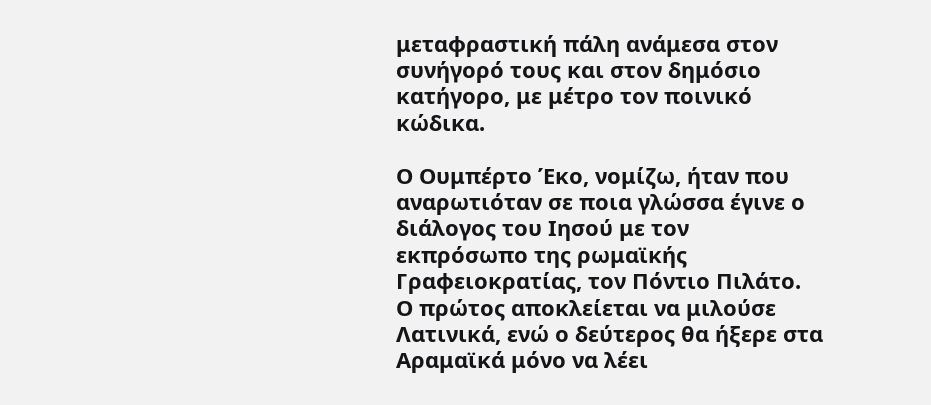μεταφραστική πάλη ανάμεσα στον συνήγορό τους και στον δημόσιο κατήγορο, με μέτρο τον ποινικό κώδικα.

Ο Ουμπέρτο Έκο, νομίζω, ήταν που αναρωτιόταν σε ποια γλώσσα έγινε ο διάλογος του Ιησού με τον εκπρόσωπο της ρωμαϊκής Γραφειοκρατίας, τον Πόντιο Πιλάτο. Ο πρώτος αποκλείεται να μιλούσε Λατινικά, ενώ ο δεύτερος θα ήξερε στα Αραμαϊκά μόνο να λέει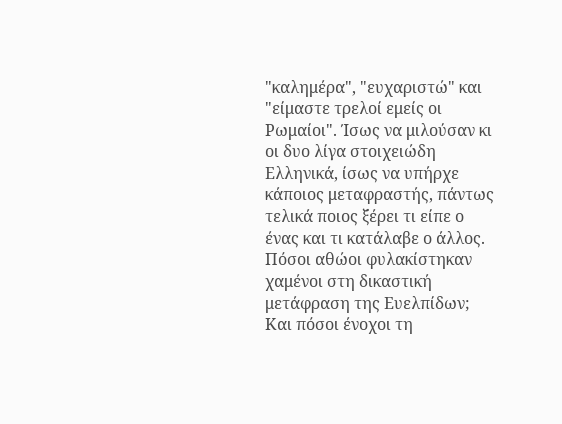"καλημέρα", "ευχαριστώ" και "είμαστε τρελοί εμείς οι Ρωμαίοι". Ίσως να μιλούσαν κι οι δυο λίγα στοιχειώδη Ελληνικά, ίσως να υπήρχε κάποιος μεταφραστής, πάντως τελικά ποιος ξέρει τι είπε ο ένας και τι κατάλαβε ο άλλος. Πόσοι αθώοι φυλακίστηκαν χαμένοι στη δικαστική μετάφραση της Ευελπίδων; Και πόσοι ένοχοι τη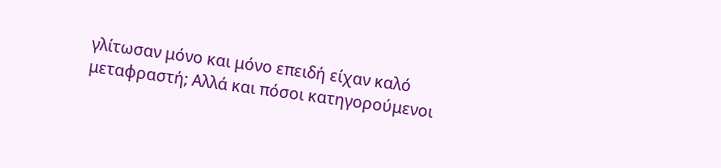γλίτωσαν μόνο και μόνο επειδή είχαν καλό μεταφραστή; Αλλά και πόσοι κατηγορούμενοι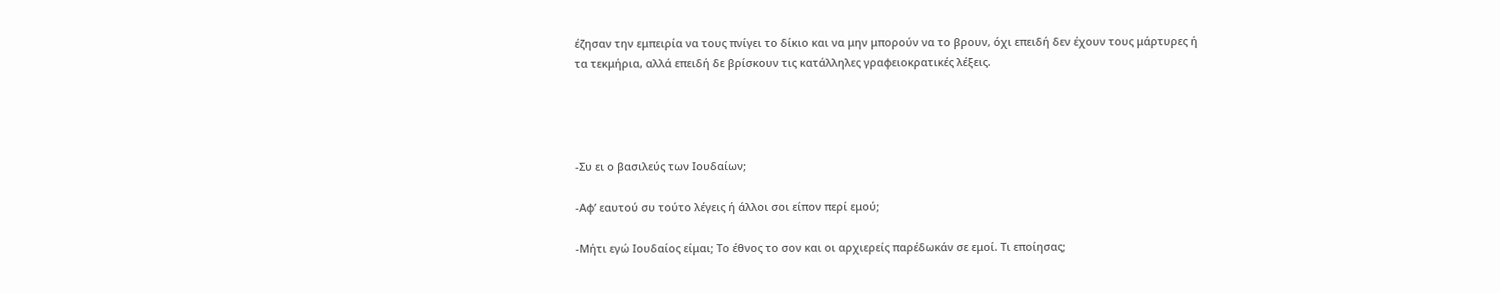έζησαν την εμπειρία να τους πνίγει το δίκιο και να μην μπορούν να το βρουν, όχι επειδή δεν έχουν τους μάρτυρες ή τα τεκμήρια, αλλά επειδή δε βρίσκουν τις κατάλληλες γραφειοκρατικές λέξεις.




-Συ ει ο βασιλεύς των Ιουδαίων;

-Αφ’ εαυτού συ τούτο λέγεις ή άλλοι σοι είπον περί εμού;

-Μήτι εγώ Ιουδαίος είμαι; Το έθνος το σον και οι αρχιερείς παρέδωκάν σε εμοί. Τι εποίησας;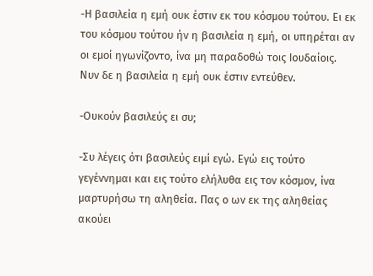-Η βασιλεία η εμή ουκ έστιν εκ του κόσμου τούτου. Ει εκ του κόσμου τούτου ήν η βασιλεία η εμή, οι υπηρέται αν οι εμοί ηγωνίζοντο, ίνα μη παραδοθώ τοις Ιουδαίοις. Νυν δε η βασιλεία η εμή ουκ έστιν εντεύθεν.

-Ουκούν βασιλεύς ει συ;

-Συ λέγεις ότι βασιλεύς ειμί εγώ. Εγώ εις τούτο γεγέννημαι και εις τούτο ελήλυθα εις τον κόσμον, ίνα μαρτυρήσω τη αληθεία. Πας ο ων εκ της αληθείας ακούει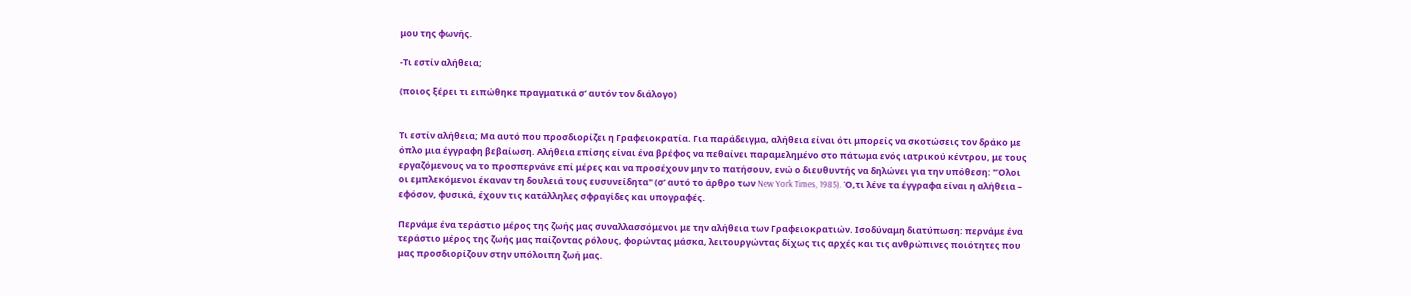μου της φωνής.

-Τι εστίν αλήθεια;

(ποιος ξέρει τι ειπώθηκε πραγματικά σ’ αυτόν τον διάλογο)


Τι εστίν αλήθεια; Μα αυτό που προσδιορίζει η Γραφειοκρατία. Για παράδειγμα, αλήθεια είναι ότι μπορείς να σκοτώσεις τον δράκο με όπλο μια έγγραφη βεβαίωση. Αλήθεια επίσης είναι ένα βρέφος να πεθαίνει παραμελημένο στο πάτωμα ενός ιατρικού κέντρου, με τους εργαζόμενους να το προσπερνάνε επί μέρες και να προσέχουν μην το πατήσουν, ενώ ο διευθυντής να δηλώνει για την υπόθεση: "Όλοι οι εμπλεκόμενοι έκαναν τη δουλειά τους ευσυνείδητα" (σ’ αυτό το άρθρο των New York Times, 1985). Ό,τι λένε τα έγγραφα είναι η αλήθεια – εφόσον, φυσικά, έχουν τις κατάλληλες σφραγίδες και υπογραφές.

Περνάμε ένα τεράστιο μέρος της ζωής μας συναλλασσόμενοι με την αλήθεια των Γραφειοκρατιών. Ισοδύναμη διατύπωση: περνάμε ένα τεράστιο μέρος της ζωής μας παίζοντας ρόλους, φορώντας μάσκα, λειτουργώντας δίχως τις αρχές και τις ανθρώπινες ποιότητες που μας προσδιορίζουν στην υπόλοιπη ζωή μας.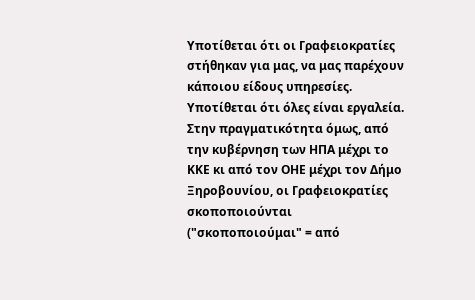Υποτίθεται ότι οι Γραφειοκρατίες στήθηκαν για μας, να μας παρέχουν κάποιου είδους υπηρεσίες. Υποτίθεται ότι όλες είναι εργαλεία. Στην πραγματικότητα όμως, από την κυβέρνηση των ΗΠΑ μέχρι το ΚΚΕ κι από τον ΟΗΕ μέχρι τον Δήμο Ξηροβουνίου, οι Γραφειοκρατίες σκοποποιούνται ("σκοποποιούμαι" = από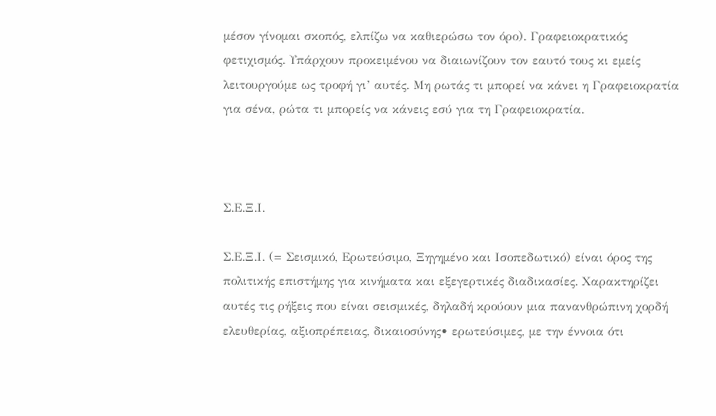μέσον γίνομαι σκοπός, ελπίζω να καθιερώσω τον όρο). Γραφειοκρατικός φετιχισμός. Υπάρχουν προκειμένου να διαιωνίζουν τον εαυτό τους κι εμείς λειτουργούμε ως τροφή γι’ αυτές. Μη ρωτάς τι μπορεί να κάνει η Γραφειοκρατία για σένα, ρώτα τι μπορείς να κάνεις εσύ για τη Γραφειοκρατία.



Σ.Ε.Ξ.Ι.

Σ.Ε.Ξ.Ι. (= Σεισμικό, Ερωτεύσιμο, Ξηγημένο και Ισοπεδωτικό) είναι όρος της πολιτικής επιστήμης για κινήματα και εξεγερτικές διαδικασίες. Χαρακτηρίζει αυτές τις ρήξεις που είναι σεισμικές, δηλαδή κρούουν μια πανανθρώπινη χορδή ελευθερίας, αξιοπρέπειας, δικαιοσύνης• ερωτεύσιμες, με την έννοια ότι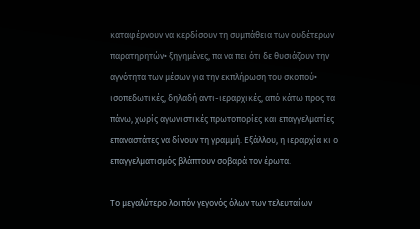καταφέρνουν να κερδίσουν τη συμπάθεια των ουδέτερων παρατηρητών• ξηγημένες, πα να πει ότι δε θυσιάζουν την αγνότητα των μέσων για την εκπλήρωση του σκοπού• ισοπεδωτικές, δηλαδή αντι-ιεραρχικές, από κάτω προς τα πάνω, χωρίς αγωνιστικές πρωτοπορίες και επαγγελματίες επαναστάτες να δίνουν τη γραμμή. Εξάλλου, η ιεραρχία κι ο επαγγελματισμός βλάπτουν σοβαρά τον έρωτα.

Το μεγαλύτερο λοιπόν γεγονός όλων των τελευταίων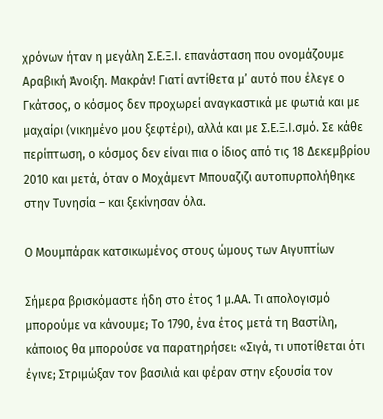χρόνων ήταν η μεγάλη Σ.Ε.Ξ.Ι. επανάσταση που ονομάζουμε Αραβική Άνοιξη. Μακράν! Γιατί αντίθετα μ’ αυτό που έλεγε ο Γκάτσος, ο κόσμος δεν προχωρεί αναγκαστικά με φωτιά και με μαχαίρι (νικημένο μου ξεφτέρι), αλλά και με Σ.Ε.Ξ.Ι.σμό. Σε κάθε περίπτωση, ο κόσμος δεν είναι πια ο ίδιος από τις 18 Δεκεμβρίου 2010 και μετά, όταν ο Μοχάμεντ Μπουαζιζι αυτοπυρπολήθηκε στην Τυνησία – και ξεκίνησαν όλα.

Ο Μουμπάρακ κατσικωμένος στους ώμους των Αιγυπτίων

Σήμερα βρισκόμαστε ήδη στο έτος 1 μ.ΑΑ. Τι απολογισμό μπορούμε να κάνουμε; Το 1790, ένα έτος μετά τη Βαστίλη, κάποιος θα μπορούσε να παρατηρήσει: «Σιγά, τι υποτίθεται ότι έγινε; Στριμώξαν τον βασιλιά και φέραν στην εξουσία τον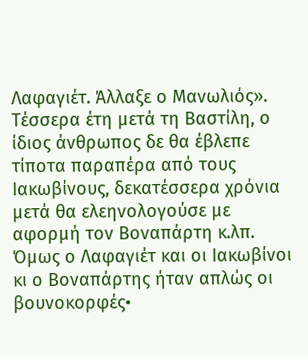Λαφαγιέτ. Άλλαξε ο Μανωλιός». Τέσσερα έτη μετά τη Βαστίλη, ο ίδιος άνθρωπος δε θα έβλεπε τίποτα παραπέρα από τους Ιακωβίνους, δεκατέσσερα χρόνια μετά θα ελεηνολογούσε με αφορμή τον Βοναπάρτη κ.λπ. Όμως ο Λαφαγιέτ και οι Ιακωβίνοι κι ο Βοναπάρτης ήταν απλώς οι βουνοκορφές•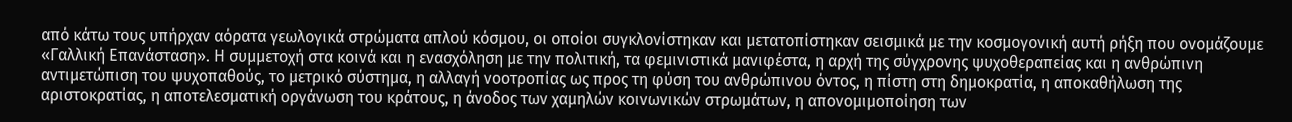από κάτω τους υπήρχαν αόρατα γεωλογικά στρώματα απλού κόσμου, οι οποίοι συγκλονίστηκαν και μετατοπίστηκαν σεισμικά με την κοσμογονική αυτή ρήξη που ονομάζουμε «Γαλλική Επανάσταση». Η συμμετοχή στα κοινά και η ενασχόληση με την πολιτική, τα φεμινιστικά μανιφέστα, η αρχή της σύγχρονης ψυχοθεραπείας και η ανθρώπινη αντιμετώπιση του ψυχοπαθούς, το μετρικό σύστημα, η αλλαγή νοοτροπίας ως προς τη φύση του ανθρώπινου όντος, η πίστη στη δημοκρατία, η αποκαθήλωση της αριστοκρατίας, η αποτελεσματική οργάνωση του κράτους, η άνοδος των χαμηλών κοινωνικών στρωμάτων, η απονομιμοποίηση των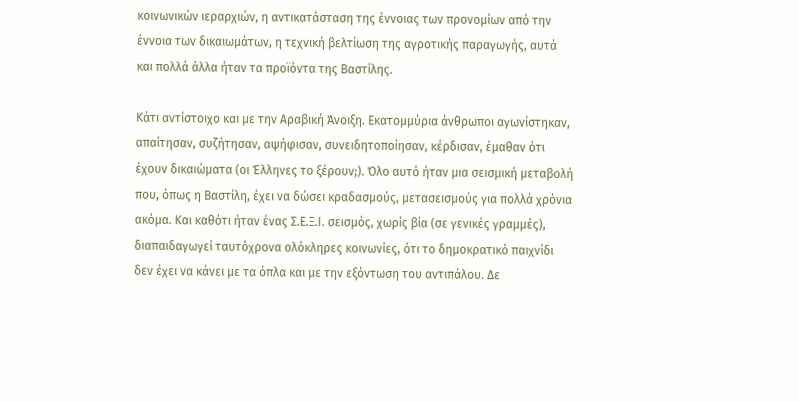κοινωνικών ιεραρχιών, η αντικατάσταση της έννοιας των προνομίων από την έννοια των δικαιωμάτων, η τεχνική βελτίωση της αγροτικής παραγωγής, αυτά και πολλά άλλα ήταν τα προϊόντα της Βαστίλης.

Κάτι αντίστοιχο και με την Αραβική Άνοιξη. Εκατομμύρια άνθρωποι αγωνίστηκαν, απαίτησαν, συζήτησαν, αψήφισαν, συνειδητοποίησαν, κέρδισαν, έμαθαν ότι έχουν δικαιώματα (οι Έλληνες το ξέρουν;). Όλο αυτό ήταν μια σεισμική μεταβολή που, όπως η Βαστίλη, έχει να δώσει κραδασμούς, μετασεισμούς για πολλά χρόνια ακόμα. Και καθότι ήταν ένας Σ.Ε.Ξ.Ι. σεισμός, χωρίς βία (σε γενικές γραμμές), διαπαιδαγωγεί ταυτόχρονα ολόκληρες κοινωνίες, ότι το δημοκρατικό παιχνίδι δεν έχει να κάνει με τα όπλα και με την εξόντωση του αντιπάλου. Δε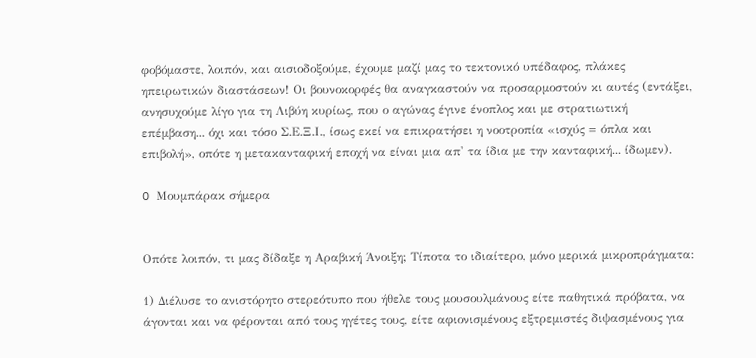φοβόμαστε, λοιπόν, και αισιοδοξούμε, έχουμε μαζί μας το τεκτονικό υπέδαφος, πλάκες ηπειρωτικών διαστάσεων! Οι βουνοκορφές θα αναγκαστούν να προσαρμοστούν κι αυτές (εντάξει, ανησυχούμε λίγο για τη Λιβύη κυρίως, που ο αγώνας έγινε ένοπλος και με στρατιωτική επέμβαση... όχι και τόσο Σ.Ε.Ξ.Ι., ίσως εκεί να επικρατήσει η νοοτροπία «ισχύς = όπλα και επιβολή», οπότε η μετακανταφική εποχή να είναι μια απ' τα ίδια με την κανταφική... ίδωμεν).

O Μουμπάρακ σήμερα


Οπότε λοιπόν, τι μας δίδαξε η Αραβική Άνοιξη; Τίποτα το ιδιαίτερο, μόνο μερικά μικροπράγματα:

1) Διέλυσε το ανιστόρητο στερεότυπο που ήθελε τους μουσουλμάνους είτε παθητικά πρόβατα, να άγονται και να φέρονται από τους ηγέτες τους, είτε αφιονισμένους εξτρεμιστές διψασμένους για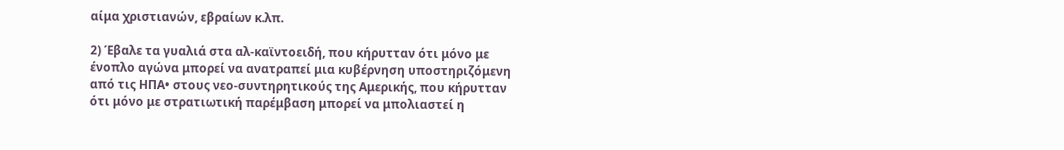αίμα χριστιανών, εβραίων κ.λπ.

2) Έβαλε τα γυαλιά στα αλ-καϊντοειδή, που κήρυτταν ότι μόνο με ένοπλο αγώνα μπορεί να ανατραπεί μια κυβέρνηση υποστηριζόμενη από τις ΗΠΑ• στους νεο-συντηρητικούς της Αμερικής, που κήρυτταν ότι μόνο με στρατιωτική παρέμβαση μπορεί να μπολιαστεί η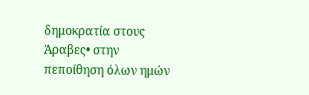δημοκρατία στους Άραβες• στην πεποίθηση όλων ημών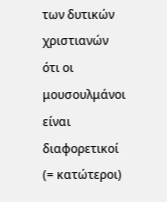των δυτικών χριστιανών ότι οι μουσουλμάνοι είναι διαφορετικοί (= κατώτεροι)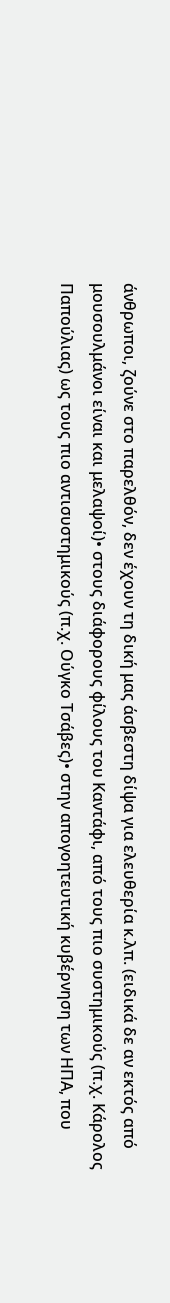άνθρωποι, ζούνε στο παρελθόν, δεν έχουν τη δική μας άσβεστη δίψα για ελευθερία κ.λπ. (ειδικά δε αν εκτός από μουσουλμάνοι είναι και μελαψοί)• στους διάφορους φίλους του Καντάφι, από τους πιο συστημικούς (π.χ. Κάρολος Παπούλιας) ως τους πιο αντισυστημικούς (π.χ. Ούγκο Τσάβες)• στην απογοητευτική κυβέρνηση των ΗΠΑ, που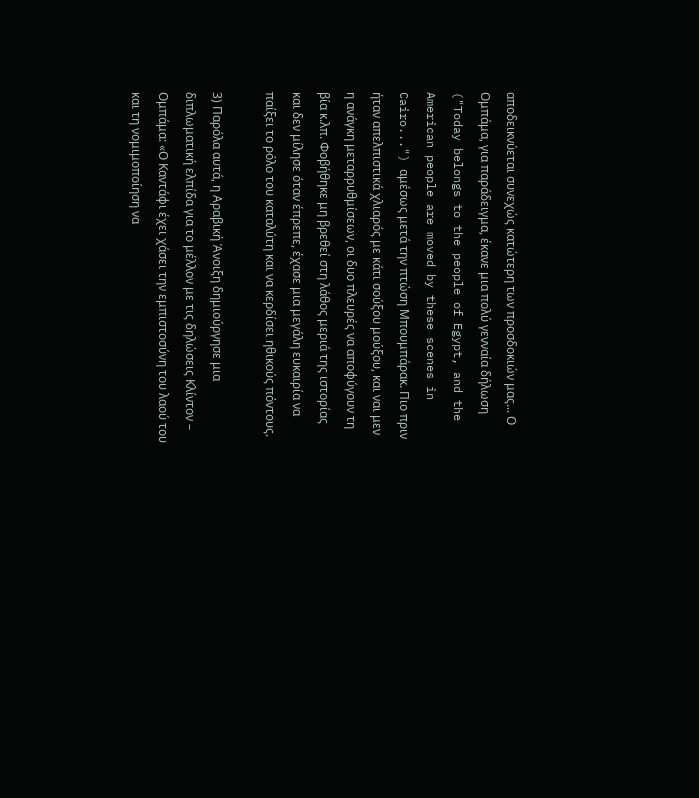αποδεικνύεται συνεχώς κατώτερη των προσδοκιών μας... Ο Ομπάμα, για παράδειγμα, έκανε μια πολύ γενναία δήλωση ("Today belongs to the people of Egypt, and the American people are moved by these scenes in Cairo...") αμέσως μετά την πτώση Μπουμπάρακ. Πιο πριν ήταν απελπιστικά χλιαρός με κάτι σούξου μούξου, και ναι μεν η ανάγκη μεταρρυθμίσεων, οι δυο πλευρές να αποφύγουν τη βία κ.λπ. Φοβήθηκε μη βρεθεί στη λάθος μεριά της ιστορίας και δεν μίλησε όταν έπρεπε, έχασε μια μεγάλη ευκαιρία να παίξει το ρόλο του καταλύτη και να κερδίσει ηθικούς πόντους.

3) Παρόλα αυτά, η Αραβική Άνοιξη δημιούργησε μια διπλωματική ελπίδα για το μέλλον με τις δηλώσεις Κλίντον – Ομπάμα: «Ο Καντάφι έχει χάσει την εμπιστοσύνη του λαού του και τη νομιμοποίηση να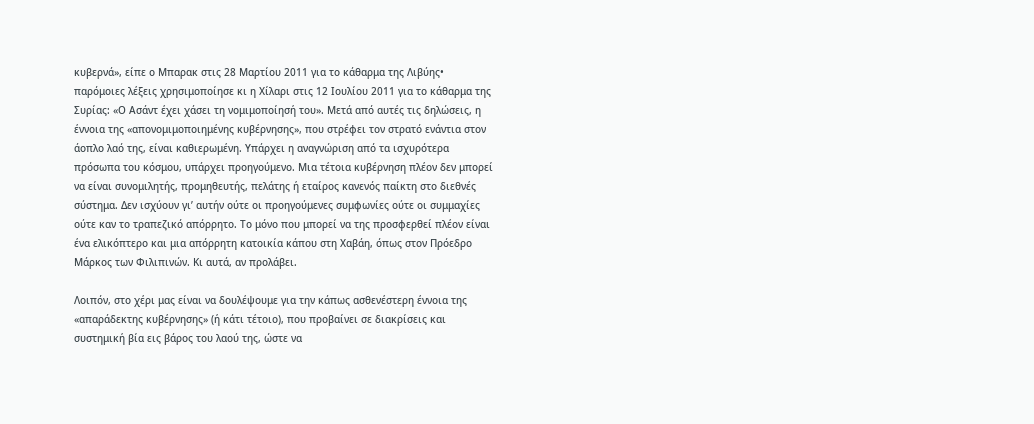κυβερνά», είπε ο Μπαρακ στις 28 Μαρτίου 2011 για το κάθαρμα της Λιβύης• παρόμοιες λέξεις χρησιμοποίησε κι η Χίλαρι στις 12 Ιουλίου 2011 για το κάθαρμα της Συρίας: «Ο Ασάντ έχει χάσει τη νομιμοποίησή του». Μετά από αυτές τις δηλώσεις, η έννοια της «απονομιμοποιημένης κυβέρνησης», που στρέφει τον στρατό ενάντια στον άοπλο λαό της, είναι καθιερωμένη. Υπάρχει η αναγνώριση από τα ισχυρότερα πρόσωπα του κόσμου, υπάρχει προηγούμενο. Μια τέτοια κυβέρνηση πλέον δεν μπορεί να είναι συνομιλητής, προμηθευτής, πελάτης ή εταίρος κανενός παίκτη στο διεθνές σύστημα. Δεν ισχύουν γι’ αυτήν ούτε οι προηγούμενες συμφωνίες ούτε οι συμμαχίες ούτε καν το τραπεζικό απόρρητο. Το μόνο που μπορεί να της προσφερθεί πλέον είναι ένα ελικόπτερο και μια απόρρητη κατοικία κάπου στη Χαβάη, όπως στον Πρόεδρο Μάρκος των Φιλιπινών. Κι αυτά, αν προλάβει.

Λοιπόν, στο χέρι μας είναι να δουλέψουμε για την κάπως ασθενέστερη έννοια της «απαράδεκτης κυβέρνησης» (ή κάτι τέτοιο), που προβαίνει σε διακρίσεις και συστημική βία εις βάρος του λαού της, ώστε να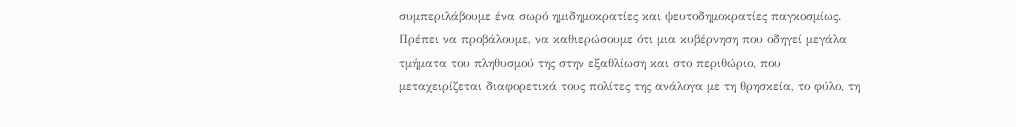συμπεριλάβουμε ένα σωρό ημιδημοκρατίες και ψευτοδημοκρατίες παγκοσμίως. Πρέπει να προβάλουμε, να καθιερώσουμε ότι μια κυβέρνηση που οδηγεί μεγάλα τμήματα του πληθυσμού της στην εξαθλίωση και στο περιθώριο, που μεταχειρίζεται διαφορετικά τους πολίτες της ανάλογα με τη θρησκεία, το φύλο, τη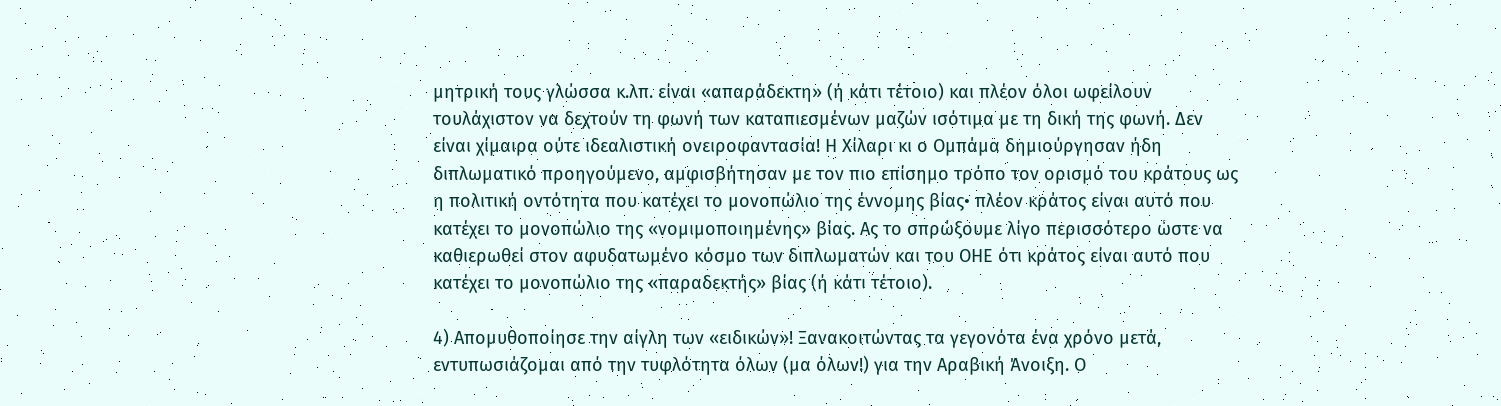μητρική τους γλώσσα κ.λπ. είναι «απαράδεκτη» (ή κάτι τέτοιο) και πλέον όλοι ωφείλουν τουλάχιστον να δεχτούν τη φωνή των καταπιεσμένων μαζών ισότιμα με τη δική της φωνή. Δεν είναι χίμαιρα ούτε ιδεαλιστική ονειροφαντασία! Η Χίλαρι κι ο Ομπάμα δημιούργησαν ήδη διπλωματικό προηγούμενο, αμφισβήτησαν με τον πιο επίσημο τρόπο τον ορισμό του κράτους ως η πολιτική οντότητα που κατέχει το μονοπώλιο της έννομης βίας• πλέον κράτος είναι αυτό που κατέχει το μονοπώλιο της «νομιμοποιημένης» βίας. Ας το σπρώξουμε λίγο περισσότερο ώστε να καθιερωθεί στον αφυδατωμένο κόσμο των διπλωματών και του ΟΗΕ ότι κράτος είναι αυτό που κατέχει το μονοπώλιο της «παραδεκτής» βίας (ή κάτι τέτοιο).

4) Απομυθοποίησε την αίγλη των «ειδικών»! Ξανακοιτώντας τα γεγονότα ένα χρόνο μετά, εντυπωσιάζομαι από την τυφλότητα όλων (μα όλων!) για την Αραβική Άνοιξη. Ο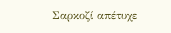Σαρκοζί απέτυχε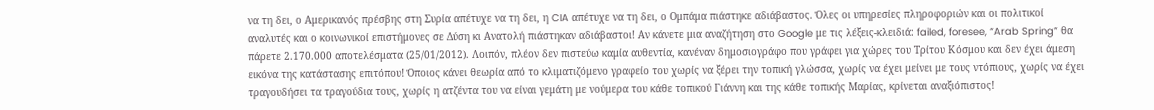να τη δει, ο Αμερικανός πρέσβης στη Συρία απέτυχε να τη δει, η CIA απέτυχε να τη δει, ο Ομπάμα πιάστηκε αδιάβαστος. Όλες οι υπηρεσίες πληροφοριών και οι πολιτικοί αναλυτές και ο κοινωνικοί επιστήμονες σε Δύση κι Ανατολή πιάστηκαν αδιάβαστοι! Αν κάνετε μια αναζήτηση στο Google με τις λέξεις-κλειδιά: failed, foresee, “Arab Spring” θα πάρετε 2.170.000 αποτελέσματα (25/01/2012). Λοιπόν, πλέον δεν πιστεύω καμία αυθεντία, κανέναν δημοσιογράφο που γράφει για χώρες του Τρίτου Κόσμου και δεν έχει άμεση εικόνα της κατάστασης επιτόπου! Όποιος κάνει θεωρία από το κλιματιζόμενο γραφείο του χωρίς να ξέρει την τοπική γλώσσα, χωρίς να έχει μείνει με τους ντόπιους, χωρίς να έχει τραγουδήσει τα τραγούδια τους, χωρίς η ατζέντα του να είναι γεμάτη με νούμερα του κάθε τοπικού Γιάννη και της κάθε τοπικής Μαρίας, κρίνεται αναξιόπιστος!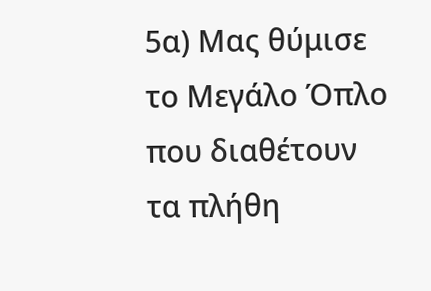5α) Μας θύμισε το Μεγάλο Όπλο που διαθέτουν τα πλήθη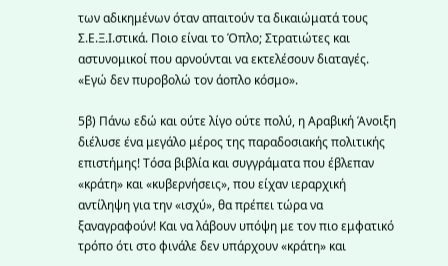των αδικημένων όταν απαιτούν τα δικαιώματά τους Σ.Ε.Ξ.Ι.στικά. Ποιο είναι το Όπλο; Στρατιώτες και αστυνομικοί που αρνούνται να εκτελέσουν διαταγές. «Εγώ δεν πυροβολώ τον άοπλο κόσμο».

5β) Πάνω εδώ και ούτε λίγο ούτε πολύ, η Αραβική Άνοιξη διέλυσε ένα μεγάλο μέρος της παραδοσιακής πολιτικής επιστήμης! Τόσα βιβλία και συγγράματα που έβλεπαν «κράτη» και «κυβερνήσεις», που είχαν ιεραρχική αντίληψη για την «ισχύ», θα πρέπει τώρα να ξαναγραφούν! Και να λάβουν υπόψη με τον πιο εμφατικό τρόπο ότι στο φινάλε δεν υπάρχουν «κράτη» και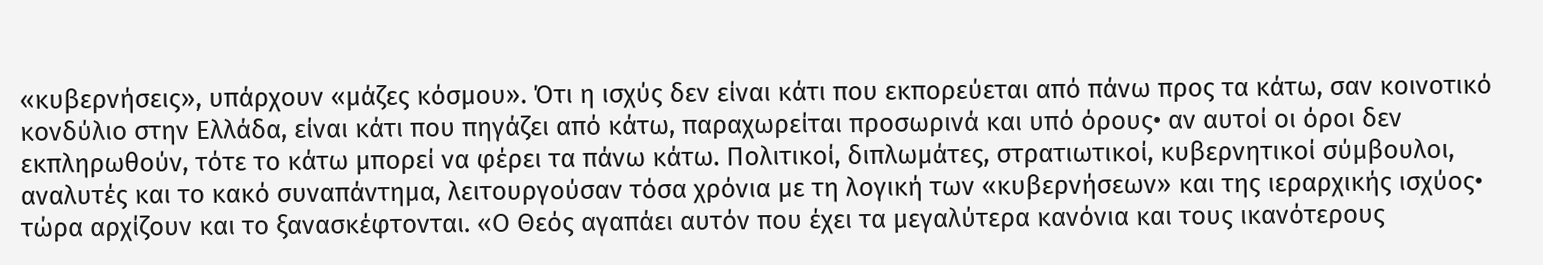«κυβερνήσεις», υπάρχουν «μάζες κόσμου». Ότι η ισχύς δεν είναι κάτι που εκπορεύεται από πάνω προς τα κάτω, σαν κοινοτικό κονδύλιο στην Ελλάδα, είναι κάτι που πηγάζει από κάτω, παραχωρείται προσωρινά και υπό όρους• αν αυτοί οι όροι δεν εκπληρωθούν, τότε το κάτω μπορεί να φέρει τα πάνω κάτω. Πολιτικοί, διπλωμάτες, στρατιωτικοί, κυβερνητικοί σύμβουλοι, αναλυτές και το κακό συναπάντημα, λειτουργούσαν τόσα χρόνια με τη λογική των «κυβερνήσεων» και της ιεραρχικής ισχύος• τώρα αρχίζουν και το ξανασκέφτονται. «Ο Θεός αγαπάει αυτόν που έχει τα μεγαλύτερα κανόνια και τους ικανότερους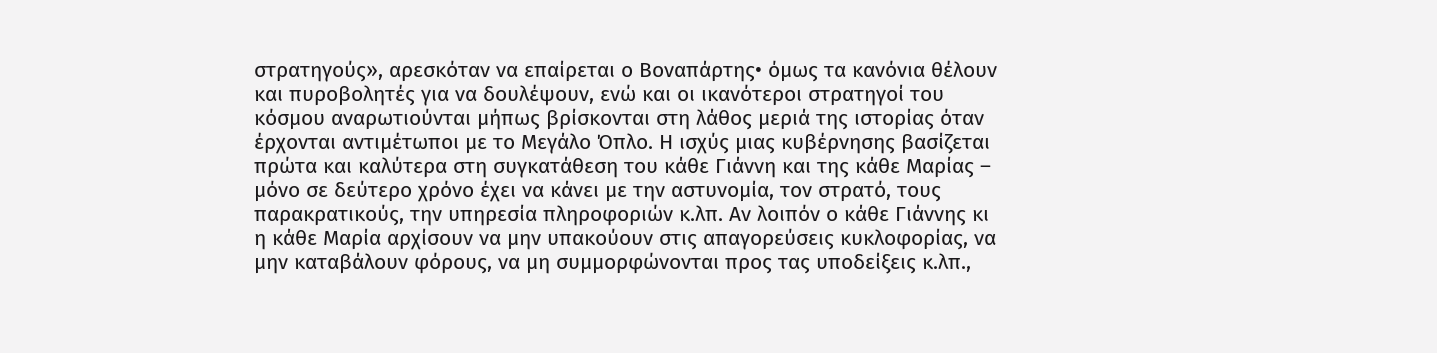στρατηγούς», αρεσκόταν να επαίρεται ο Βοναπάρτης• όμως τα κανόνια θέλουν και πυροβολητές για να δουλέψουν, ενώ και οι ικανότεροι στρατηγοί του κόσμου αναρωτιούνται μήπως βρίσκονται στη λάθος μεριά της ιστορίας όταν έρχονται αντιμέτωποι με το Μεγάλο Όπλο. Η ισχύς μιας κυβέρνησης βασίζεται πρώτα και καλύτερα στη συγκατάθεση του κάθε Γιάννη και της κάθε Μαρίας – μόνο σε δεύτερο χρόνο έχει να κάνει με την αστυνομία, τον στρατό, τους παρακρατικούς, την υπηρεσία πληροφοριών κ.λπ. Αν λοιπόν ο κάθε Γιάννης κι η κάθε Μαρία αρχίσουν να μην υπακούουν στις απαγορεύσεις κυκλοφορίας, να μην καταβάλουν φόρους, να μη συμμορφώνονται προς τας υποδείξεις κ.λπ.,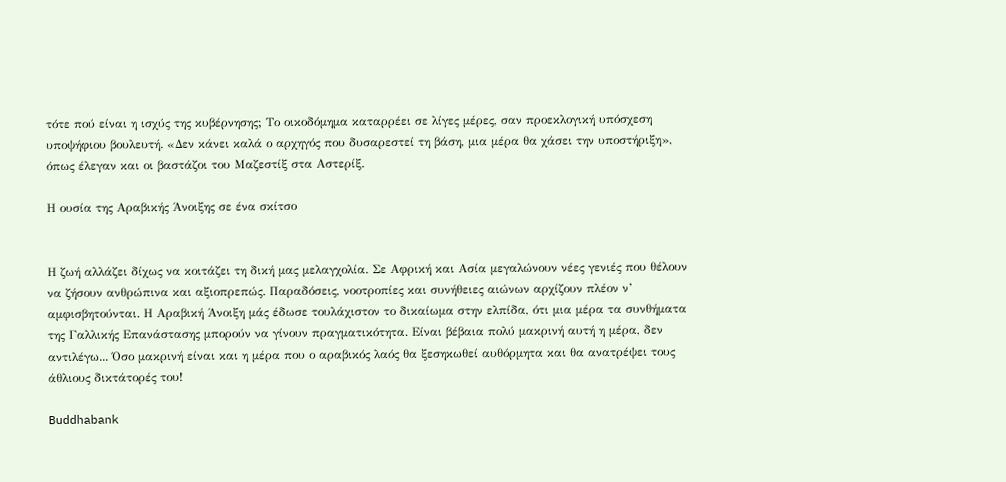τότε πού είναι η ισχύς της κυβέρνησης; Το οικοδόμημα καταρρέει σε λίγες μέρες, σαν προεκλογική υπόσχεση υποψήφιου βουλευτή. «Δεν κάνει καλά ο αρχηγός που δυσαρεστεί τη βάση, μια μέρα θα χάσει την υποστήριξη», όπως έλεγαν και οι βαστάζοι του Μαζεστίξ στα Αστερίξ.

Η ουσία της Αραβικής Άνοιξης σε ένα σκίτσο


Η ζωή αλλάζει δίχως να κοιτάζει τη δική μας μελαγχολία. Σε Αφρική και Ασία μεγαλώνουν νέες γενιές που θέλουν να ζήσουν ανθρώπινα και αξιοπρεπώς. Παραδόσεις, νοοτροπίες και συνήθειες αιώνων αρχίζουν πλέον ν’ αμφισβητούνται. Η Αραβική Άνοιξη μάς έδωσε τουλάχιστον το δικαίωμα στην ελπίδα, ότι μια μέρα τα συνθήματα της Γαλλικής Επανάστασης μπορούν να γίνουν πραγματικότητα. Είναι βέβαια πολύ μακρινή αυτή η μέρα, δεν αντιλέγω... Όσο μακρινή είναι και η μέρα που ο αραβικός λαός θα ξεσηκωθεί αυθόρμητα και θα ανατρέψει τους άθλιους δικτάτορές του!

Buddhabank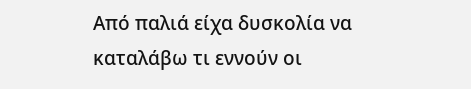Από παλιά είχα δυσκολία να καταλάβω τι εννούν οι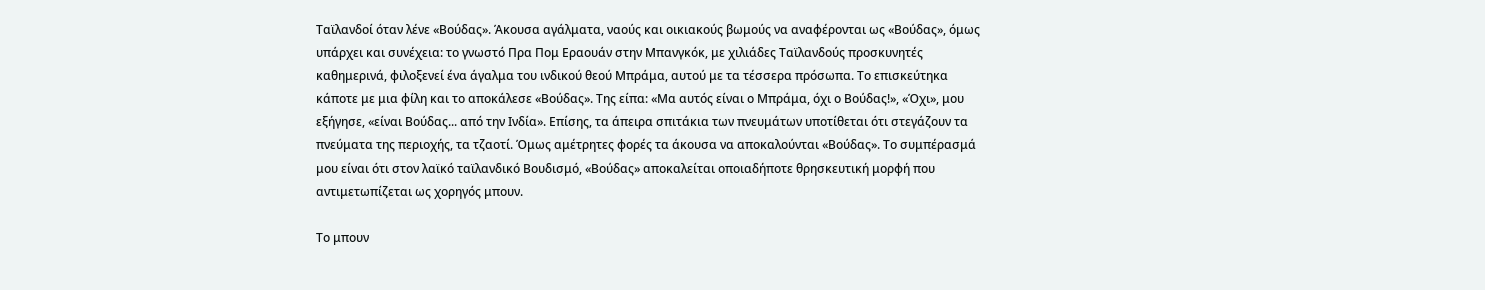Ταϊλανδοί όταν λένε «Βούδας». Άκουσα αγάλματα, ναούς και οικιακούς βωμούς να αναφέρονται ως «Βούδας», όμως υπάρχει και συνέχεια: το γνωστό Πρα Πομ Εραουάν στην Μπανγκόκ, με χιλιάδες Ταϊλανδούς προσκυνητές καθημερινά, φιλοξενεί ένα άγαλμα του ινδικού θεού Μπράμα, αυτού με τα τέσσερα πρόσωπα. Το επισκεύτηκα κάποτε με μια φίλη και το αποκάλεσε «Βούδας». Της είπα: «Μα αυτός είναι ο Μπράμα, όχι ο Βούδας!», «Όχι», μου εξήγησε, «είναι Βούδας... από την Ινδία». Επίσης, τα άπειρα σπιτάκια των πνευμάτων υποτίθεται ότι στεγάζουν τα πνεύματα της περιοχής, τα τζαοτί. Όμως αμέτρητες φορές τα άκουσα να αποκαλούνται «Βούδας». Το συμπέρασμά μου είναι ότι στον λαϊκό ταϊλανδικό Βουδισμό, «Βούδας» αποκαλείται οποιαδήποτε θρησκευτική μορφή που αντιμετωπίζεται ως χορηγός μπουν.

Το μπουν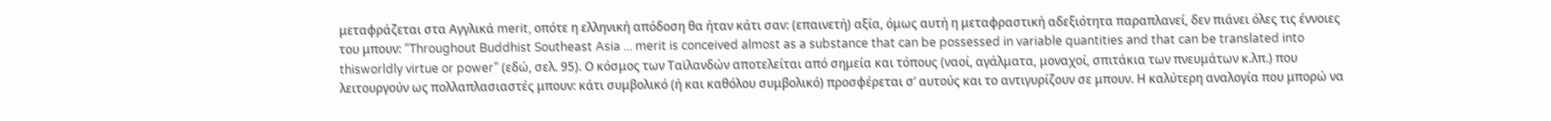μεταφράζεται στα Αγγλικά merit, οπότε η ελληνική απόδοση θα ήταν κάτι σαν: (επαινετή) αξία, όμως αυτή η μεταφραστική αδεξιότητα παραπλανεί, δεν πιάνει όλες τις έννοιες του μπουν: “Throughout Buddhist Southeast Asia ... merit is conceived almost as a substance that can be possessed in variable quantities and that can be translated into thisworldly virtue or power” (εδώ, σελ. 95). Ο κόσμος των Ταϊλανδών αποτελείται από σημεία και τόπους (ναοί, αγάλματα, μοναχοί, σπιτάκια των πνευμάτων κ.λπ.) που λειτουργούν ως πολλαπλασιαστές μπουν: κάτι συμβολικό (ή και καθόλου συμβολικό) προσφέρεται σ’ αυτούς και το αντιγυρίζουν σε μπουν. Η καλύτερη αναλογία που μπορώ να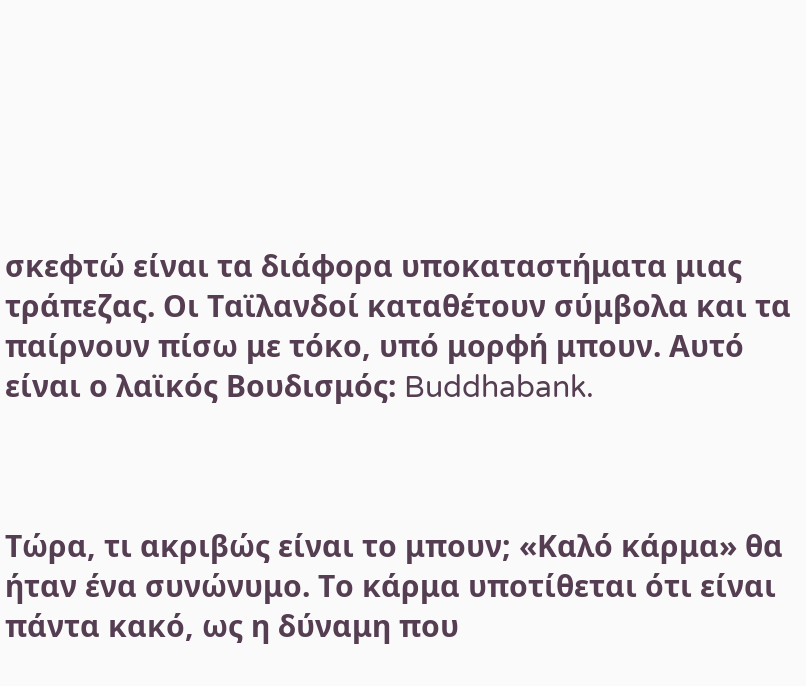σκεφτώ είναι τα διάφορα υποκαταστήματα μιας τράπεζας. Οι Ταϊλανδοί καταθέτουν σύμβολα και τα παίρνουν πίσω με τόκο, υπό μορφή μπουν. Αυτό είναι ο λαϊκός Βουδισμός: Buddhabank.



Τώρα, τι ακριβώς είναι το μπουν; «Καλό κάρμα» θα ήταν ένα συνώνυμο. Το κάρμα υποτίθεται ότι είναι πάντα κακό, ως η δύναμη που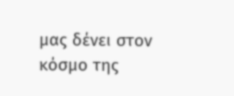μας δένει στον κόσμο της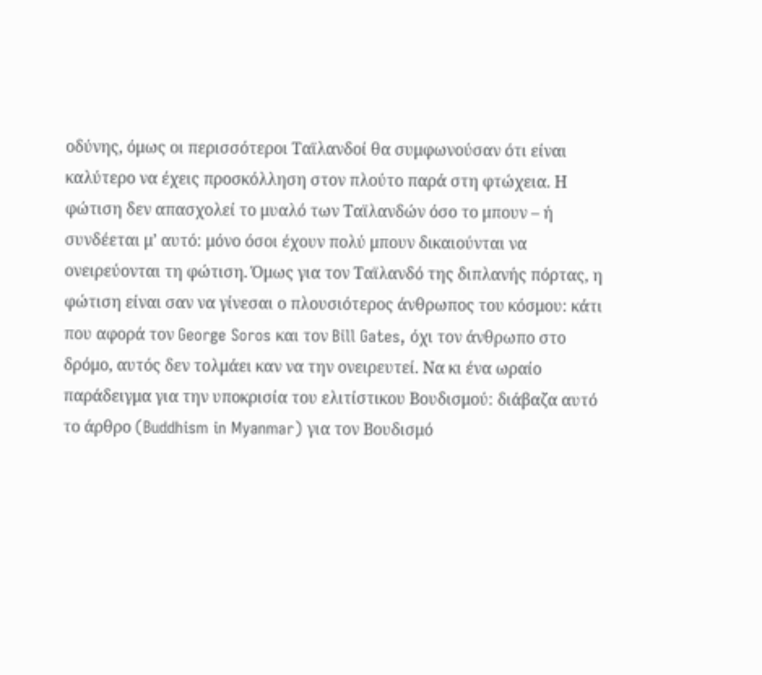οδύνης, όμως οι περισσότεροι Ταϊλανδοί θα συμφωνούσαν ότι είναι καλύτερο να έχεις προσκόλληση στον πλούτο παρά στη φτώχεια. Η φώτιση δεν απασχολεί το μυαλό των Ταϊλανδών όσο το μπουν – ή συνδέεται μ’ αυτό: μόνο όσοι έχουν πολύ μπουν δικαιούνται να ονειρεύονται τη φώτιση. Όμως για τον Ταϊλανδό της διπλανής πόρτας, η φώτιση είναι σαν να γίνεσαι ο πλουσιότερος άνθρωπος του κόσμου: κάτι που αφορά τον George Soros και τον Bill Gates, όχι τον άνθρωπο στο δρόμο, αυτός δεν τολμάει καν να την ονειρευτεί. Να κι ένα ωραίο παράδειγμα για την υποκρισία του ελιτίστικου Βουδισμού: διάβαζα αυτό το άρθρο (Buddhism in Myanmar) για τον Βουδισμό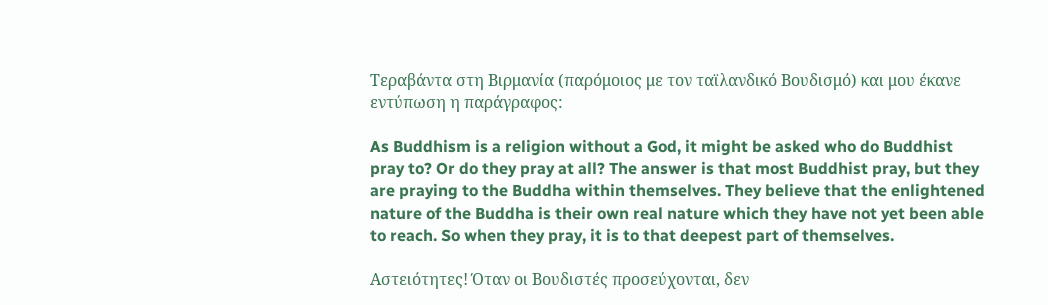Τεραβάντα στη Βιρμανία (παρόμοιος με τον ταϊλανδικό Βουδισμό) και μου έκανε εντύπωση η παράγραφος:

As Buddhism is a religion without a God, it might be asked who do Buddhist pray to? Or do they pray at all? The answer is that most Buddhist pray, but they are praying to the Buddha within themselves. They believe that the enlightened nature of the Buddha is their own real nature which they have not yet been able to reach. So when they pray, it is to that deepest part of themselves.

Αστειότητες! Όταν οι Βουδιστές προσεύχονται, δεν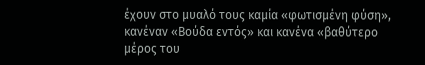έχουν στο μυαλό τους καμία «φωτισμένη φύση», κανέναν «Βούδα εντός» και κανένα «βαθύτερο μέρος του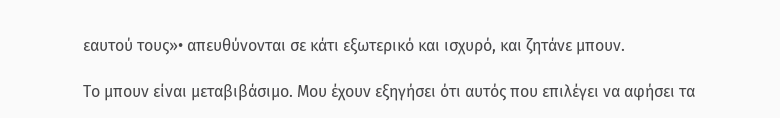εαυτού τους»• απευθύνονται σε κάτι εξωτερικό και ισχυρό, και ζητάνε μπουν.

Το μπουν είναι μεταβιβάσιμο. Μου έχουν εξηγήσει ότι αυτός που επιλέγει να αφήσει τα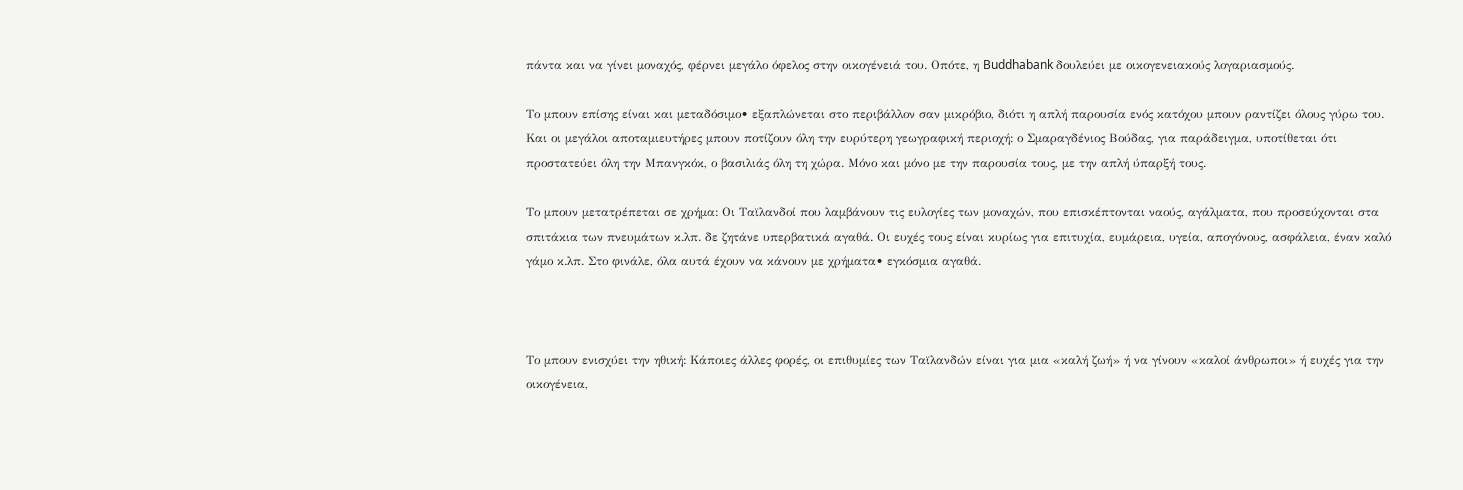πάντα και να γίνει μοναχός, φέρνει μεγάλο όφελος στην οικογένειά του. Οπότε, η Buddhabank δουλεύει με οικογενειακούς λογαριασμούς.

Το μπουν επίσης είναι και μεταδόσιμο• εξαπλώνεται στο περιβάλλον σαν μικρόβιο, διότι η απλή παρουσία ενός κατόχου μπουν ραντίζει όλους γύρω του. Και οι μεγάλοι αποταμιευτήρες μπουν ποτίζουν όλη την ευρύτερη γεωγραφική περιοχή: ο Σμαραγδένιος Βούδας, για παράδειγμα, υποτίθεται ότι προστατεύει όλη την Μπανγκόκ, ο βασιλιάς όλη τη χώρα. Μόνο και μόνο με την παρουσία τους, με την απλή ύπαρξή τους.

Το μπουν μετατρέπεται σε χρήμα: Οι Ταϊλανδοί που λαμβάνουν τις ευλογίες των μοναχών, που επισκέπτονται ναούς, αγάλματα, που προσεύχονται στα σπιτάκια των πνευμάτων κ.λπ. δε ζητάνε υπερβατικά αγαθά. Οι ευχές τους είναι κυρίως για επιτυχία, ευμάρεια, υγεία, απογόνους, ασφάλεια, έναν καλό γάμο κ.λπ. Στο φινάλε, όλα αυτά έχουν να κάνουν με χρήματα• εγκόσμια αγαθά.



Το μπουν ενισχύει την ηθική: Κάποιες άλλες φορές, οι επιθυμίες των Ταϊλανδών είναι για μια «καλή ζωή» ή να γίνουν «καλοί άνθρωποι» ή ευχές για την οικογένεια,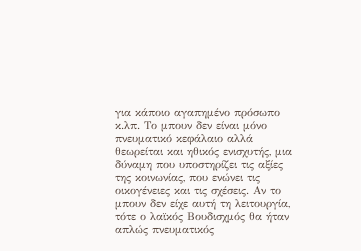για κάποιο αγαπημένο πρόσωπο κ.λπ. Το μπουν δεν είναι μόνο πνευματικό κεφάλαιο αλλά θεωρείται και ηθικός ενισχυτής, μια δύναμη που υποστηρίζει τις αξίες της κοινωνίας, που ενώνει τις οικογένειες και τις σχέσεις. Αν το μπουν δεν είχε αυτή τη λειτουργία, τότε ο λαϊκός Βουδισχμός θα ήταν απλώς πνευματικός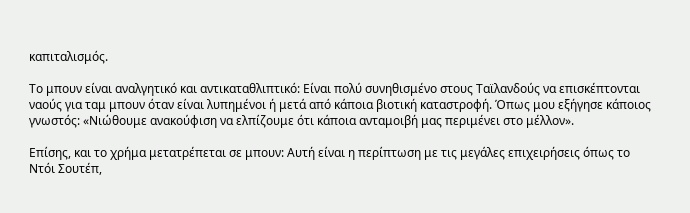καπιταλισμός.

Το μπουν είναι αναλγητικό και αντικαταθλιπτικό: Είναι πολύ συνηθισμένο στους Ταϊλανδούς να επισκέπτονται ναούς για ταμ μπουν όταν είναι λυπημένοι ή μετά από κάποια βιοτική καταστροφή. Όπως μου εξήγησε κάποιος γνωστός: «Νιώθουμε ανακούφιση να ελπίζουμε ότι κάποια ανταμοιβή μας περιμένει στο μέλλον».

Επίσης, και το χρήμα μετατρέπεται σε μπουν: Αυτή είναι η περίπτωση με τις μεγάλες επιχειρήσεις όπως το Ντόι Σουτέπ,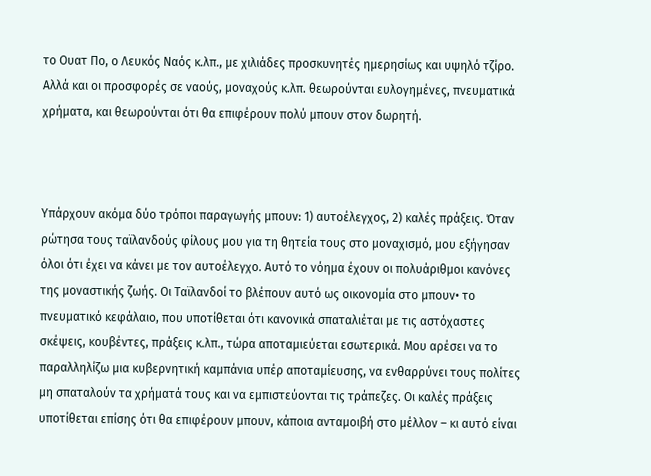το Ουατ Πο, ο Λευκός Ναός κ.λπ., με χιλιάδες προσκυνητές ημερησίως και υψηλό τζίρο. Αλλά και οι προσφορές σε ναούς, μοναχούς κ.λπ. θεωρούνται ευλογημένες, πνευματικά χρήματα, και θεωρούνται ότι θα επιφέρουν πολύ μπουν στον δωρητή.



Υπάρχουν ακόμα δύο τρόποι παραγωγής μπουν: 1) αυτοέλεγχος, 2) καλές πράξεις. Όταν ρώτησα τους ταϊλανδούς φίλους μου για τη θητεία τους στο μοναχισμό, μου εξήγησαν όλοι ότι έχει να κάνει με τον αυτοέλεγχο. Αυτό το νόημα έχουν οι πολυάριθμοι κανόνες της μοναστικής ζωής. Οι Ταϊλανδοί το βλέπουν αυτό ως οικονομία στο μπουν• το πνευματικό κεφάλαιο, που υποτίθεται ότι κανονικά σπαταλιέται με τις αστόχαστες σκέψεις, κουβέντες, πράξεις κ.λπ., τώρα αποταμιεύεται εσωτερικά. Μου αρέσει να το παραλληλίζω μια κυβερνητική καμπάνια υπέρ αποταμίευσης, να ενθαρρύνει τους πολίτες μη σπαταλούν τα χρήματά τους και να εμπιστεύονται τις τράπεζες. Οι καλές πράξεις υποτίθεται επίσης ότι θα επιφέρουν μπουν, κάποια ανταμοιβή στο μέλλον – κι αυτό είναι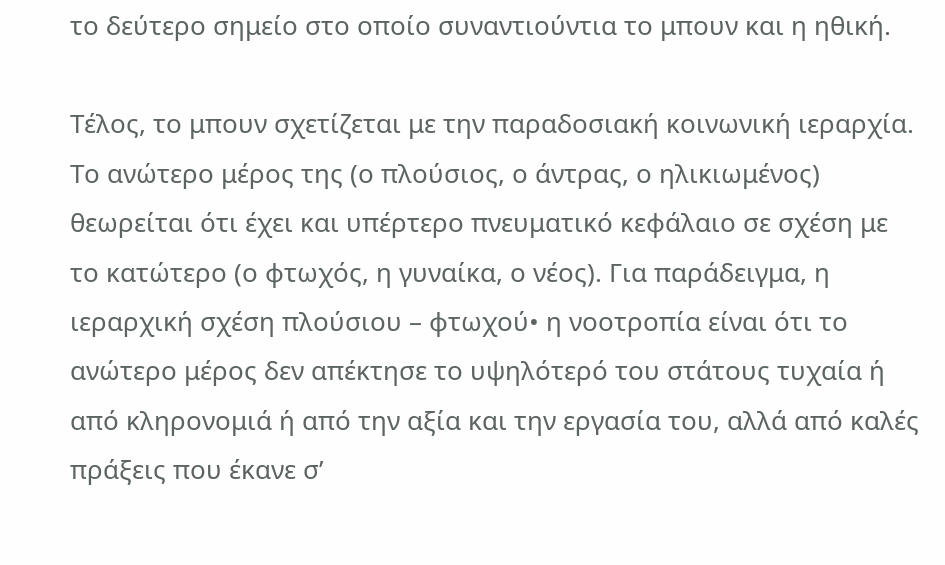το δεύτερο σημείο στο οποίο συναντιούντια το μπουν και η ηθική.

Τέλος, το μπουν σχετίζεται με την παραδοσιακή κοινωνική ιεραρχία. Το ανώτερο μέρος της (ο πλούσιος, ο άντρας, ο ηλικιωμένος) θεωρείται ότι έχει και υπέρτερο πνευματικό κεφάλαιο σε σχέση με το κατώτερο (ο φτωχός, η γυναίκα, ο νέος). Για παράδειγμα, η ιεραρχική σχέση πλούσιου – φτωχού• η νοοτροπία είναι ότι το ανώτερο μέρος δεν απέκτησε το υψηλότερό του στάτους τυχαία ή από κληρονομιά ή από την αξία και την εργασία του, αλλά από καλές πράξεις που έκανε σ’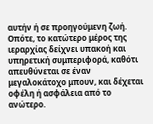αυτήν ή σε προηγούμενη ζωή. Οπότε, το κατώτερο μέρος της ιεραρχίας δείχνει υπακοή και υπηρετική συμπεριφορά, καθότι απευθύνεται σε έναν μεγαλοκάτοχο μπουν, και δέχεται οφέλη ή ασφάλεια από το ανώτερο.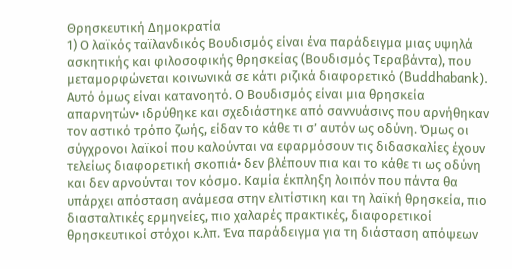Θρησκευτική Δημοκρατία
1) Ο λαϊκός ταϊλανδικός Βουδισμός είναι ένα παράδειγμα μιας υψηλά ασκητικής και φιλοσοφικής θρησκείας (Βουδισμός Τεραβάντα), που μεταμορφώνεται κοινωνικά σε κάτι ριζικά διαφορετικό (Buddhabank). Αυτό όμως είναι κατανοητό. Ο Βουδισμός είναι μια θρησκεία απαρνητών• ιδρύθηκε και σχεδιάστηκε από σαννυάσινς που αρνήθηκαν τον αστικό τρόπο ζωής, είδαν το κάθε τι σ’ αυτόν ως οδύνη. Όμως οι σύγχρονοι λαϊκοί που καλούνται να εφαρμόσουν τις διδασκαλίες έχουν τελείως διαφορετική σκοπιά• δεν βλέπουν πια και το κάθε τι ως οδύνη και δεν αρνούνται τον κόσμο. Καμία έκπληξη λοιπόν που πάντα θα υπάρχει απόσταση ανάμεσα στην ελιτίστικη και τη λαϊκή θρησκεία, πιο διασταλτικές ερμηνείες, πιο χαλαρές πρακτικές, διαφορετικοί θρησκευτικοί στόχοι κ.λπ. Ένα παράδειγμα για τη διάσταση απόψεων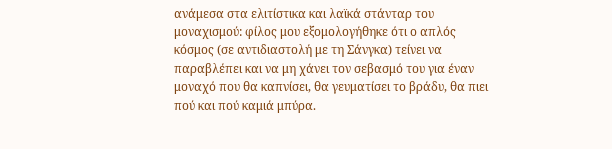ανάμεσα στα ελιτίστικα και λαϊκά στάνταρ του μοναχισμού: φίλος μου εξομολογήθηκε ότι ο απλός κόσμος (σε αντιδιαστολή με τη Σάνγκα) τείνει να παραβλέπει και να μη χάνει τον σεβασμό του για έναν μοναχό που θα καπνίσει, θα γευματίσει το βράδυ, θα πιει πού και πού καμιά μπύρα.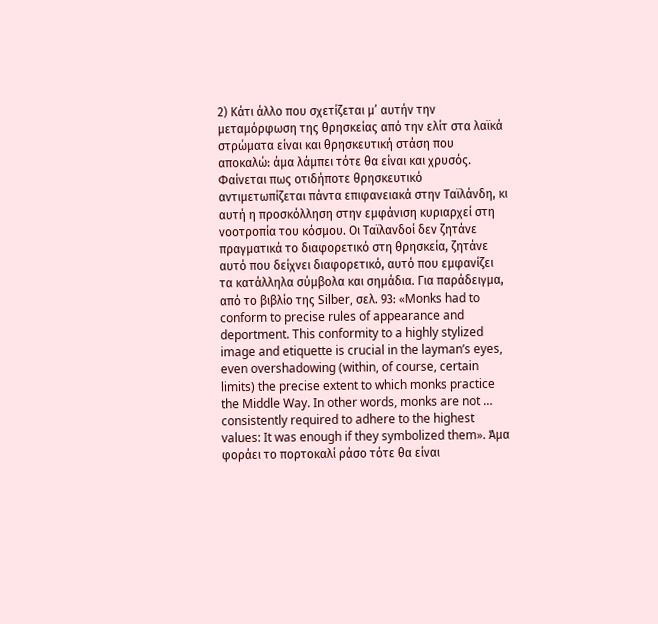2) Κάτι άλλο που σχετίζεται μ’ αυτήν την μεταμόρφωση της θρησκείας από την ελίτ στα λαϊκά στρώματα είναι και θρησκευτική στάση που αποκαλώ: άμα λάμπει τότε θα είναι και χρυσός. Φαίνεται πως οτιδήποτε θρησκευτικό αντιμετωπίζεται πάντα επιφανειακά στην Ταϊλάνδη, κι αυτή η προσκόλληση στην εμφάνιση κυριαρχεί στη νοοτροπία του κόσμου. Οι Ταϊλανδοί δεν ζητάνε πραγματικά το διαφορετικό στη θρησκεία, ζητάνε αυτό που δείχνει διαφορετικό, αυτό που εμφανίζει τα κατάλληλα σύμβολα και σημάδια. Για παράδειγμα, από το βιβλίο της Silber, σελ. 93: «Monks had to conform to precise rules of appearance and deportment. This conformity to a highly stylized image and etiquette is crucial in the layman’s eyes, even overshadowing (within, of course, certain limits) the precise extent to which monks practice the Middle Way. In other words, monks are not … consistently required to adhere to the highest values: It was enough if they symbolized them». Άμα φοράει το πορτοκαλί ράσο τότε θα είναι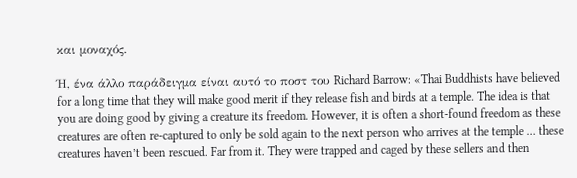και μοναχός.

Ή, ένα άλλο παράδειγμα είναι αυτό το ποστ του Richard Barrow: «Thai Buddhists have believed for a long time that they will make good merit if they release fish and birds at a temple. The idea is that you are doing good by giving a creature its freedom. However, it is often a short-found freedom as these creatures are often re-captured to only be sold again to the next person who arrives at the temple … these creatures haven’t been rescued. Far from it. They were trapped and caged by these sellers and then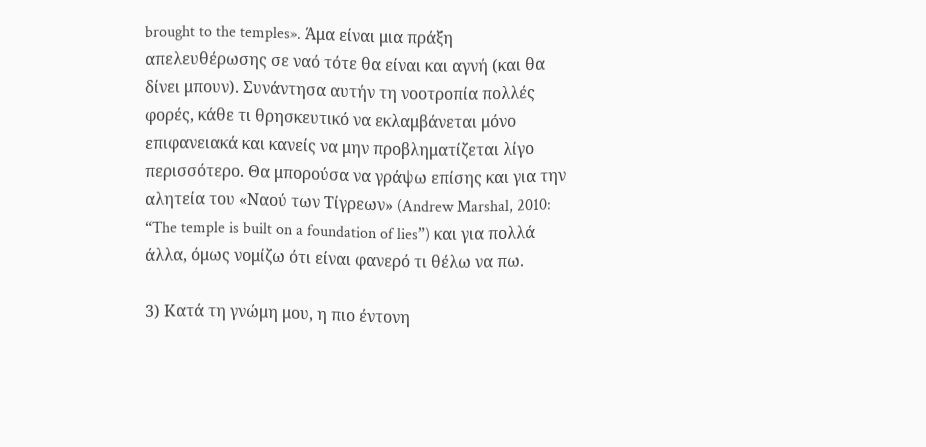brought to the temples». Άμα είναι μια πράξη απελευθέρωσης σε ναό τότε θα είναι και αγνή (και θα δίνει μπουν). Συνάντησα αυτήν τη νοοτροπία πολλές φορές, κάθε τι θρησκευτικό να εκλαμβάνεται μόνο επιφανειακά και κανείς να μην προβληματίζεται λίγο περισσότερο. Θα μπορούσα να γράψω επίσης και για την αλητεία του «Ναού των Τίγρεων» (Andrew Marshal, 2010: “The temple is built on a foundation of lies”) και για πολλά άλλα, όμως νομίζω ότι είναι φανερό τι θέλω να πω.

3) Κατά τη γνώμη μου, η πιο έντονη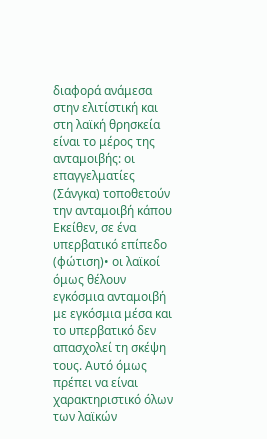διαφορά ανάμεσα στην ελιτίστική και στη λαϊκή θρησκεία είναι το μέρος της ανταμοιβής: οι επαγγελματίες (Σάνγκα) τοποθετούν την ανταμοιβή κάπου Εκείθεν, σε ένα υπερβατικό επίπεδο (φώτιση)• οι λαϊκοί όμως θέλουν εγκόσμια ανταμοιβή με εγκόσμια μέσα και το υπερβατικό δεν απασχολεί τη σκέψη τους. Αυτό όμως πρέπει να είναι χαρακτηριστικό όλων των λαϊκών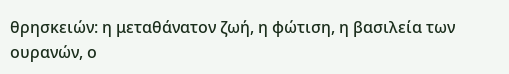θρησκειών: η μεταθάνατον ζωή, η φώτιση, η βασιλεία των ουρανών, ο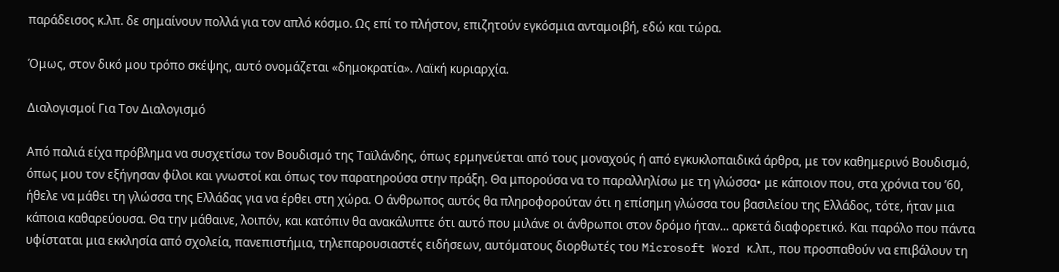παράδεισος κ.λπ. δε σημαίνουν πολλά για τον απλό κόσμο. Ως επί το πλήστον, επιζητούν εγκόσμια ανταμοιβή, εδώ και τώρα.

Όμως, στον δικό μου τρόπο σκέψης, αυτό ονομάζεται «δημοκρατία». Λαϊκή κυριαρχία.

Διαλογισμοί Για Τον Διαλογισμό

Από παλιά είχα πρόβλημα να συσχετίσω τον Βουδισμό της Ταϊλάνδης, όπως ερμηνεύεται από τους μοναχούς ή από εγκυκλοπαιδικά άρθρα, με τον καθημερινό Βουδισμό, όπως μου τον εξήγησαν φίλοι και γνωστοί και όπως τον παρατηρούσα στην πράξη. Θα μπορούσα να το παραλληλίσω με τη γλώσσα• με κάποιον που, στα χρόνια του ’60, ήθελε να μάθει τη γλώσσα της Ελλάδας για να έρθει στη χώρα. Ο άνθρωπος αυτός θα πληροφορούταν ότι η επίσημη γλώσσα του βασιλείου της Ελλάδος, τότε, ήταν μια κάποια καθαρεύουσα. Θα την μάθαινε, λοιπόν, και κατόπιν θα ανακάλυπτε ότι αυτό που μιλάνε οι άνθρωποι στον δρόμο ήταν... αρκετά διαφορετικό. Και παρόλο που πάντα υφίσταται μια εκκλησία από σχολεία, πανεπιστήμια, τηλεπαρουσιαστές ειδήσεων, αυτόματους διορθωτές του Microsoft Word κ.λπ., που προσπαθούν να επιβάλουν τη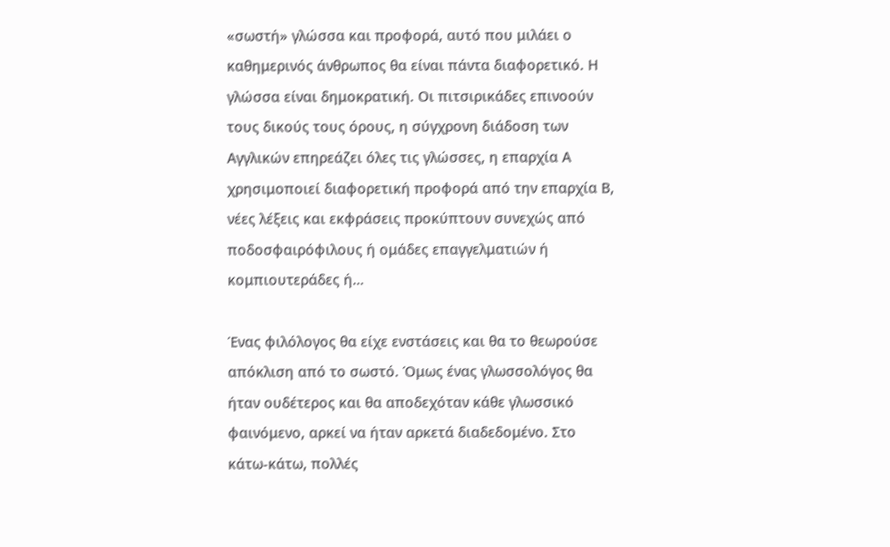«σωστή» γλώσσα και προφορά, αυτό που μιλάει ο καθημερινός άνθρωπος θα είναι πάντα διαφορετικό. Η γλώσσα είναι δημοκρατική. Οι πιτσιρικάδες επινοούν τους δικούς τους όρους, η σύγχρονη διάδοση των Αγγλικών επηρεάζει όλες τις γλώσσες, η επαρχία Α χρησιμοποιεί διαφορετική προφορά από την επαρχία Β, νέες λέξεις και εκφράσεις προκύπτουν συνεχώς από ποδοσφαιρόφιλους ή ομάδες επαγγελματιών ή κομπιουτεράδες ή…

Ένας φιλόλογος θα είχε ενστάσεις και θα το θεωρούσε απόκλιση από το σωστό. Όμως ένας γλωσσολόγος θα ήταν ουδέτερος και θα αποδεχόταν κάθε γλωσσικό φαινόμενο, αρκεί να ήταν αρκετά διαδεδομένο. Στο κάτω-κάτω, πολλές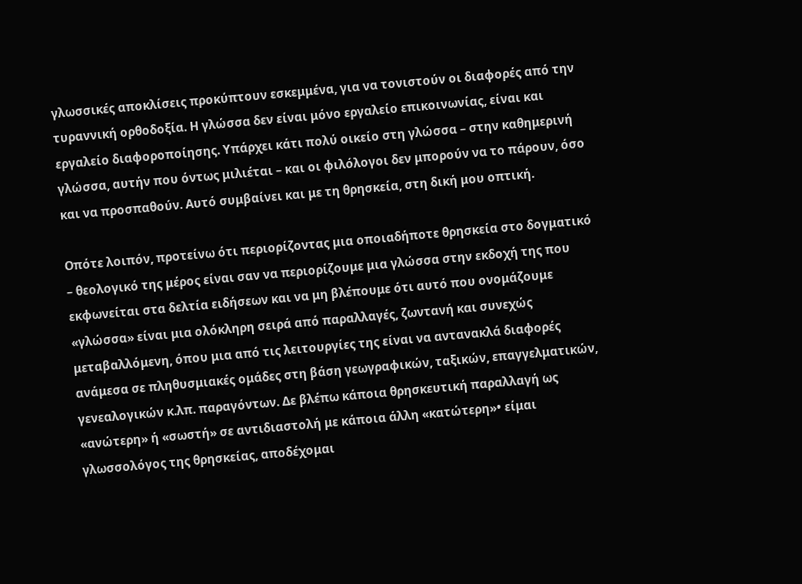γλωσσικές αποκλίσεις προκύπτουν εσκεμμένα, για να τονιστούν οι διαφορές από την τυραννική ορθοδοξία. Η γλώσσα δεν είναι μόνο εργαλείο επικοινωνίας, είναι και εργαλείο διαφοροποίησης. Υπάρχει κάτι πολύ οικείο στη γλώσσα – στην καθημερινή γλώσσα, αυτήν που όντως μιλιέται – και οι φιλόλογοι δεν μπορούν να το πάρουν, όσο και να προσπαθούν. Αυτό συμβαίνει και με τη θρησκεία, στη δική μου οπτική.

Οπότε λοιπόν, προτείνω ότι περιορίζοντας μια οποιαδήποτε θρησκεία στο δογματικό – θεολογικό της μέρος είναι σαν να περιορίζουμε μια γλώσσα στην εκδοχή της που εκφωνείται στα δελτία ειδήσεων και να μη βλέπουμε ότι αυτό που ονομάζουμε «γλώσσα» είναι μια ολόκληρη σειρά από παραλλαγές, ζωντανή και συνεχώς μεταβαλλόμενη, όπου μια από τις λειτουργίες της είναι να αντανακλά διαφορές ανάμεσα σε πληθυσμιακές ομάδες στη βάση γεωγραφικών, ταξικών, επαγγελματικών, γενεαλογικών κ.λπ. παραγόντων. Δε βλέπω κάποια θρησκευτική παραλλαγή ως «ανώτερη» ή «σωστή» σε αντιδιαστολή με κάποια άλλη «κατώτερη»• είμαι γλωσσολόγος της θρησκείας, αποδέχομαι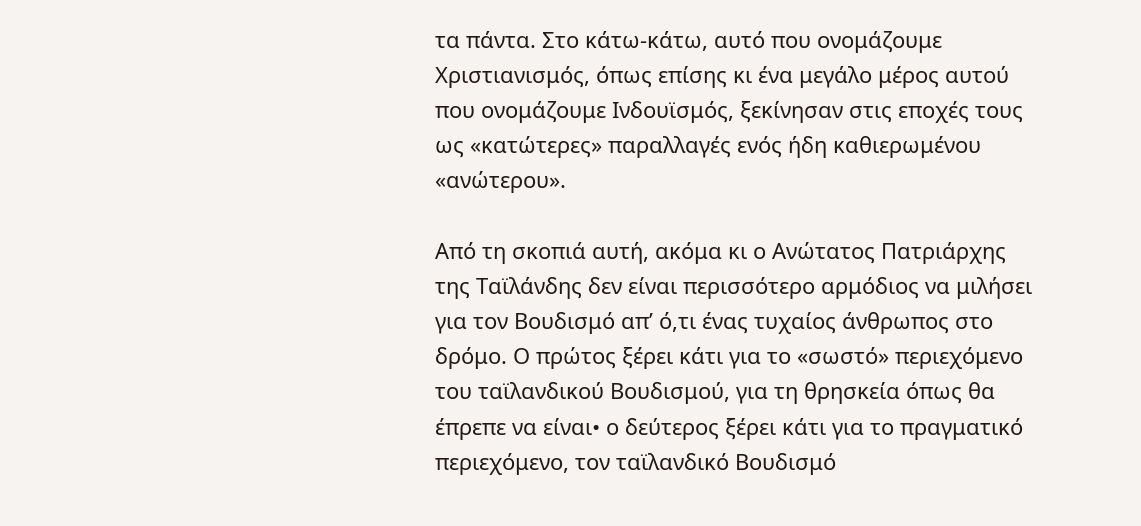τα πάντα. Στο κάτω-κάτω, αυτό που ονομάζουμε Χριστιανισμός, όπως επίσης κι ένα μεγάλο μέρος αυτού που ονομάζουμε Ινδουϊσμός, ξεκίνησαν στις εποχές τους ως «κατώτερες» παραλλαγές ενός ήδη καθιερωμένου «ανώτερου».

Από τη σκοπιά αυτή, ακόμα κι ο Ανώτατος Πατριάρχης της Ταϊλάνδης δεν είναι περισσότερο αρμόδιος να μιλήσει για τον Βουδισμό απ’ ό,τι ένας τυχαίος άνθρωπος στο δρόμο. Ο πρώτος ξέρει κάτι για το «σωστό» περιεχόμενο του ταϊλανδικού Βουδισμού, για τη θρησκεία όπως θα έπρεπε να είναι• ο δεύτερος ξέρει κάτι για το πραγματικό περιεχόμενο, τον ταϊλανδικό Βουδισμό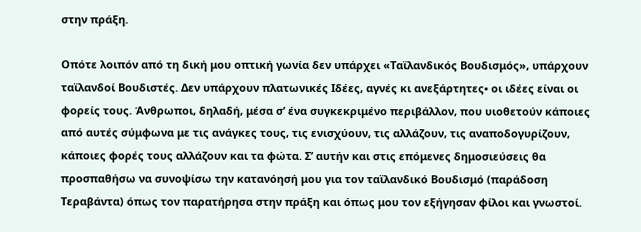στην πράξη.

Οπότε λοιπόν από τη δική μου οπτική γωνία δεν υπάρχει «Ταϊλανδικός Βουδισμός», υπάρχουν ταϊλανδοί Βουδιστές. Δεν υπάρχουν πλατωνικές Ιδέες, αγνές κι ανεξάρτητες• οι ιδέες είναι οι φορείς τους. Άνθρωποι, δηλαδή, μέσα σ’ ένα συγκεκριμένο περιβάλλον, που υιοθετούν κάποιες από αυτές σύμφωνα με τις ανάγκες τους, τις ενισχύουν, τις αλλάζουν, τις αναποδογυρίζουν, κάποιες φορές τους αλλάζουν και τα φώτα. Σ’ αυτήν και στις επόμενες δημοσιεύσεις θα προσπαθήσω να συνοψίσω την κατανόησή μου για τον ταϊλανδικό Βουδισμό (παράδοση Τεραβάντα) όπως τον παρατήρησα στην πράξη και όπως μου τον εξήγησαν φίλοι και γνωστοί.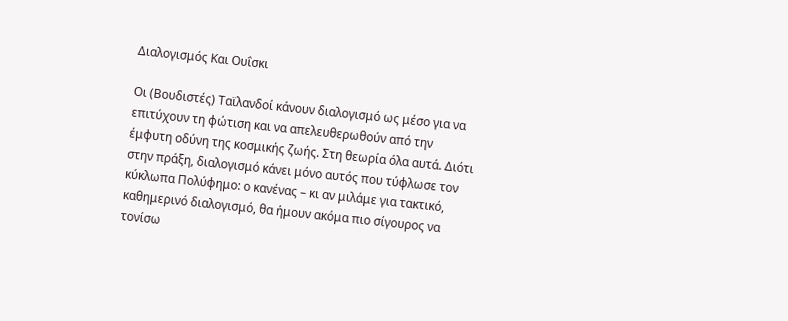Διαλογισμός Και Ουΐσκι

Οι (Βουδιστές) Ταϊλανδοί κάνουν διαλογισμό ως μέσο για να επιτύχουν τη φώτιση και να απελευθερωθούν από την έμφυτη οδύνη της κοσμικής ζωής. Στη θεωρία όλα αυτά. Διότι στην πράξη, διαλογισμό κάνει μόνο αυτός που τύφλωσε τον κύκλωπα Πολύφημο: ο κανένας – κι αν μιλάμε για τακτικό, καθημερινό διαλογισμό, θα ήμουν ακόμα πιο σίγουρος να τονίσω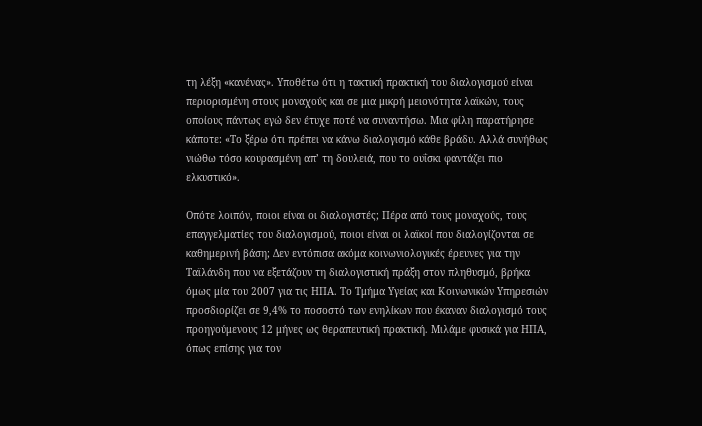τη λέξη «κανένας». Υποθέτω ότι η τακτική πρακτική του διαλογισμού είναι περιορισμένη στους μοναχούς και σε μια μικρή μειονότητα λαϊκών, τους οποίους πάντως εγώ δεν έτυχε ποτέ να συναντήσω. Μια φίλη παρατήρησε κάποτε: «Το ξέρω ότι πρέπει να κάνω διαλογισμό κάθε βράδυ. Αλλά συνήθως νιώθω τόσο κουρασμένη απ’ τη δουλειά, που το ουΐσκι φαντάζει πιο ελκυστικό».

Οπότε λοιπόν, ποιοι είναι οι διαλογιστές; Πέρα από τους μοναχούς, τους επαγγελματίες του διαλογισμού, ποιοι είναι οι λαϊκοί που διαλογίζονται σε καθημερινή βάση; Δεν εντόπισα ακόμα κοινωνιολογικές έρευνες για την Ταϊλάνδη που να εξετάζουν τη διαλογιστική πράξη στον πληθυσμό, βρήκα όμως μία του 2007 για τις ΗΠΑ. Το Τμήμα Υγείας και Κοινωνικών Υπηρεσιών προσδιορίζει σε 9,4% το ποσοστό των ενηλίκων που έκαναν διαλογισμό τους προηγούμενους 12 μήνες ως θεραπευτική πρακτική. Μιλάμε φυσικά για ΗΠΑ, όπως επίσης για τον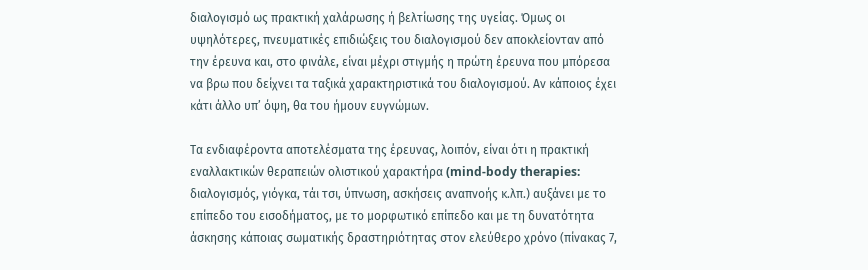διαλογισμό ως πρακτική χαλάρωσης ή βελτίωσης της υγείας. Όμως οι υψηλότερες, πνευματικές επιδιώξεις του διαλογισμού δεν αποκλείονταν από την έρευνα και, στο φινάλε, είναι μέχρι στιγμής η πρώτη έρευνα που μπόρεσα να βρω που δείχνει τα ταξικά χαρακτηριστικά του διαλογισμού. Αν κάποιος έχει κάτι άλλο υπ’ όψη, θα του ήμουν ευγνώμων.

Τα ενδιαφέροντα αποτελέσματα της έρευνας, λοιπόν, είναι ότι η πρακτική εναλλακτικών θεραπειών ολιστικού χαρακτήρα (mind-body therapies: διαλογισμός, γιόγκα, τάι τσι, ύπνωση, ασκήσεις αναπνοής κ.λπ.) αυξάνει με το επίπεδο του εισοδήματος, με το μορφωτικό επίπεδο και με τη δυνατότητα άσκησης κάποιας σωματικής δραστηριότητας στον ελεύθερο χρόνο (πίνακας 7,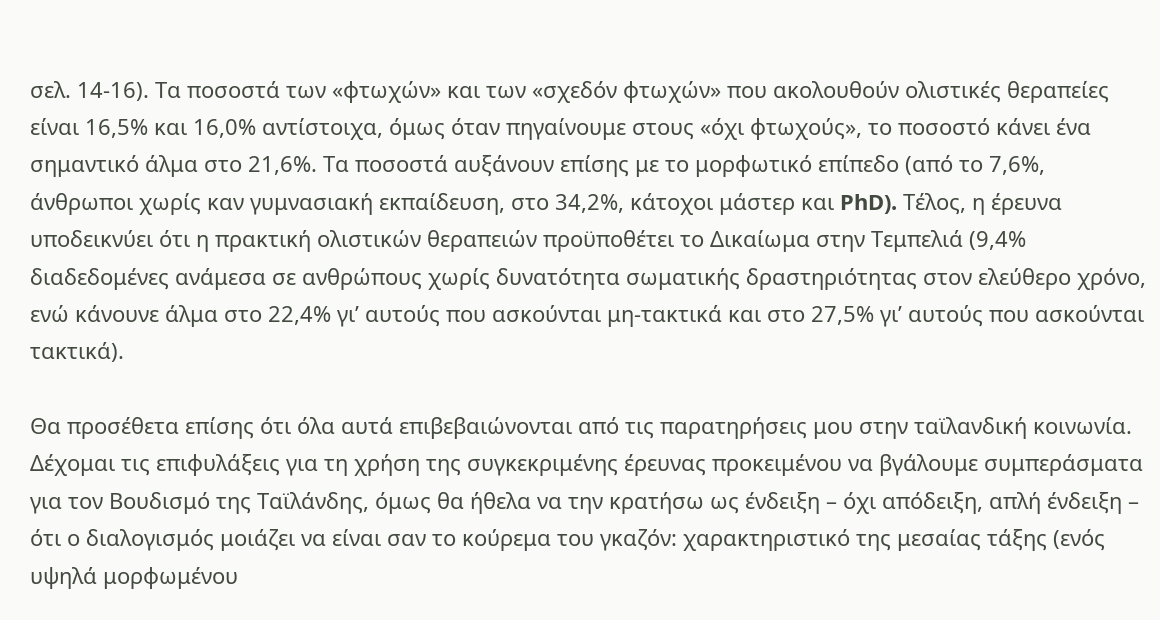σελ. 14-16). Τα ποσοστά των «φτωχών» και των «σχεδόν φτωχών» που ακολουθούν ολιστικές θεραπείες είναι 16,5% και 16,0% αντίστοιχα, όμως όταν πηγαίνουμε στους «όχι φτωχούς», το ποσοστό κάνει ένα σημαντικό άλμα στο 21,6%. Τα ποσοστά αυξάνουν επίσης με το μορφωτικό επίπεδο (από το 7,6%, άνθρωποι χωρίς καν γυμνασιακή εκπαίδευση, στο 34,2%, κάτοχοι μάστερ και PhD). Τέλος, η έρευνα υποδεικνύει ότι η πρακτική ολιστικών θεραπειών προϋποθέτει το Δικαίωμα στην Τεμπελιά (9,4% διαδεδομένες ανάμεσα σε ανθρώπους χωρίς δυνατότητα σωματικής δραστηριότητας στον ελεύθερο χρόνο, ενώ κάνουνε άλμα στο 22,4% γι’ αυτούς που ασκούνται μη-τακτικά και στο 27,5% γι’ αυτούς που ασκούνται τακτικά).

Θα προσέθετα επίσης ότι όλα αυτά επιβεβαιώνονται από τις παρατηρήσεις μου στην ταϊλανδική κοινωνία. Δέχομαι τις επιφυλάξεις για τη χρήση της συγκεκριμένης έρευνας προκειμένου να βγάλουμε συμπεράσματα για τον Βουδισμό της Ταϊλάνδης, όμως θα ήθελα να την κρατήσω ως ένδειξη – όχι απόδειξη, απλή ένδειξη – ότι ο διαλογισμός μοιάζει να είναι σαν το κούρεμα του γκαζόν: χαρακτηριστικό της μεσαίας τάξης (ενός υψηλά μορφωμένου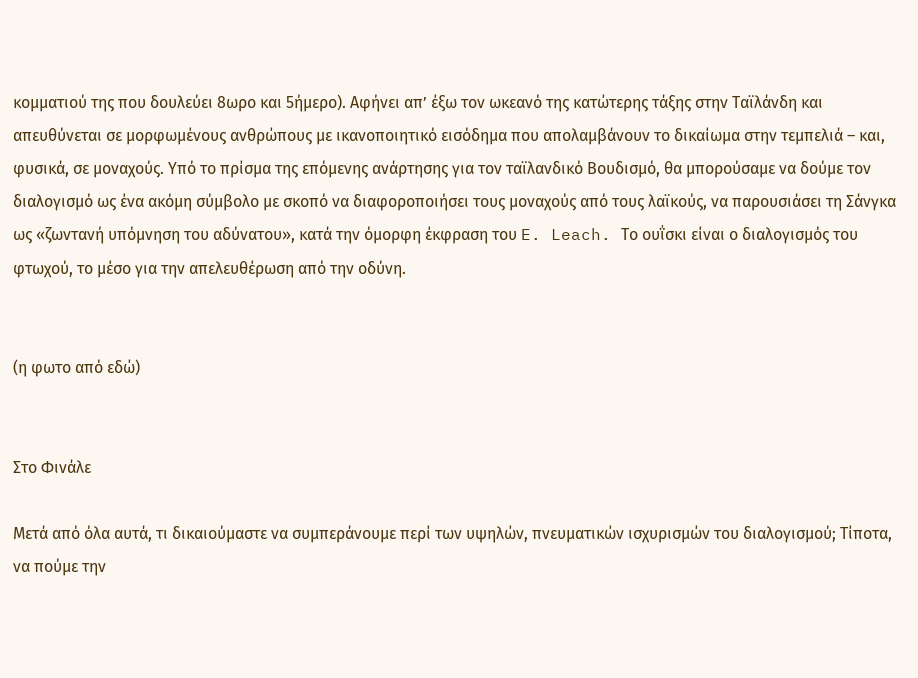κομματιού της που δουλεύει 8ωρο και 5ήμερο). Αφήνει απ’ έξω τον ωκεανό της κατώτερης τάξης στην Ταϊλάνδη και απευθύνεται σε μορφωμένους ανθρώπους με ικανοποιητικό εισόδημα που απολαμβάνουν το δικαίωμα στην τεμπελιά – και, φυσικά, σε μοναχούς. Υπό το πρίσμα της επόμενης ανάρτησης για τον ταϊλανδικό Βουδισμό, θα μπορούσαμε να δούμε τον διαλογισμό ως ένα ακόμη σύμβολο με σκοπό να διαφοροποιήσει τους μοναχούς από τους λαϊκούς, να παρουσιάσει τη Σάνγκα ως «ζωντανή υπόμνηση του αδύνατου», κατά την όμορφη έκφραση του E. Leach. Το ουΐσκι είναι ο διαλογισμός του φτωχού, το μέσο για την απελευθέρωση από την οδύνη.


(η φωτο από εδώ)


Στο Φινάλε

Μετά από όλα αυτά, τι δικαιούμαστε να συμπεράνουμε περί των υψηλών, πνευματικών ισχυρισμών του διαλογισμού; Τίποτα, να πούμε την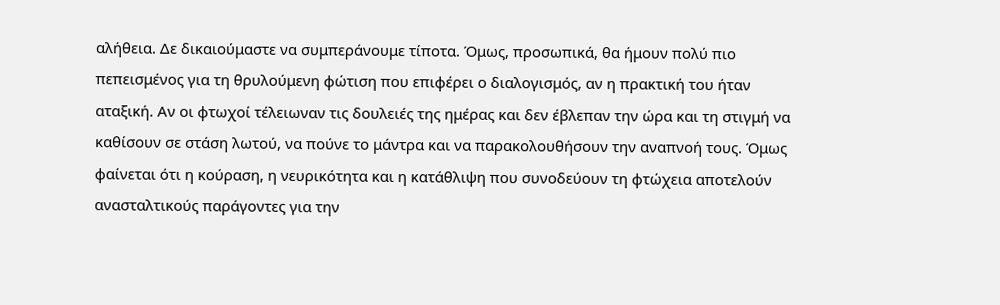αλήθεια. Δε δικαιούμαστε να συμπεράνουμε τίποτα. Όμως, προσωπικά, θα ήμουν πολύ πιο πεπεισμένος για τη θρυλούμενη φώτιση που επιφέρει ο διαλογισμός, αν η πρακτική του ήταν αταξική. Αν οι φτωχοί τέλειωναν τις δουλειές της ημέρας και δεν έβλεπαν την ώρα και τη στιγμή να καθίσουν σε στάση λωτού, να πούνε το μάντρα και να παρακολουθήσουν την αναπνοή τους. Όμως φαίνεται ότι η κούραση, η νευρικότητα και η κατάθλιψη που συνοδεύουν τη φτώχεια αποτελούν ανασταλτικούς παράγοντες για την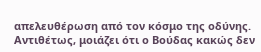απελευθέρωση από τον κόσμο της οδύνης. Αντιθέτως, μοιάζει ότι ο Βούδας κακώς δεν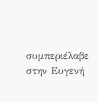συμπεριέλαβε στην Ευγενή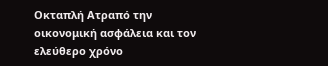Οκταπλή Ατραπό την οικονομική ασφάλεια και τον ελεύθερο χρόνο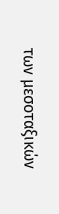των μεσοταξικών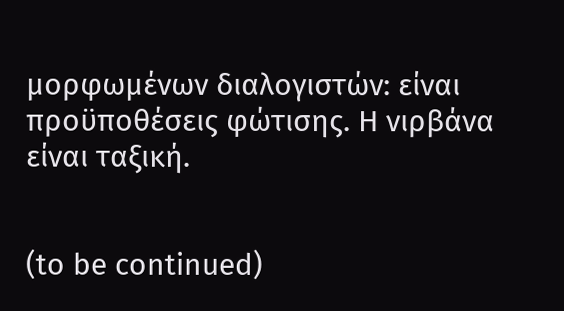μορφωμένων διαλογιστών: είναι προϋποθέσεις φώτισης. Η νιρβάνα είναι ταξική.


(to be continued)